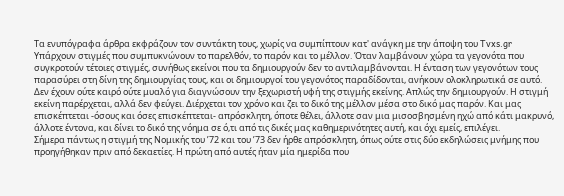Τα ενυπόγραφα άρθρα εκφράζουν τον συντάκτη τους, χωρίς να συμπίπτουν κατ' ανάγκη με την άποψη του Tvxs.gr
Υπάρχουν στιγμές που συμπυκνώνουν το παρελθόν, το παρόν και το μέλλον. Όταν λαμβάνουν χώρα τα γεγονότα που συγκροτούν τέτοιες στιγμές, συνήθως εκείνοι που τα δημιουργούν δεν το αντιλαμβάνονται. Η ένταση των γεγονότων τους παρασύρει στη δίνη της δημιουργίας τους, και οι δημιουργοί του γεγονότος παραδίδονται, ανήκουν ολοκληρωτικά σε αυτό.
Δεν έχουν ούτε καιρό ούτε μυαλό για διαγνώσουν την ξεχωριστή υφή της στιγμής εκείνης. Απλώς την δημιουργούν. Η στιγμή εκείνη παρέρχεται, αλλά δεν φεύγει. Διέρχεται τον χρόνο και ζει το δικό της μέλλον μέσα στο δικό μας παρόν. Και μας επισκέπτεται -όσους και όσες επισκέπτεται- απρόσκλητη, όποτε θέλει, άλλοτε σαν μια μισοσβησμένη ηχώ από κάτι μακρυνό, άλλοτε έντονα, και δίνει το δικό της νόημα σε ό,τι από τις δικές μας καθημερινότητες αυτή, και όχι εμείς, επιλέγει.
Σήμερα πάντως η στιγμή της Νομικής του ’72 και του ’73 δεν ήρθε απρόσκλητη, όπως ούτε στις δύο εκδηλώσεις μνήμης που προηγήθηκαν πριν από δεκαετίες. Η πρώτη από αυτές ήταν μία ημερίδα που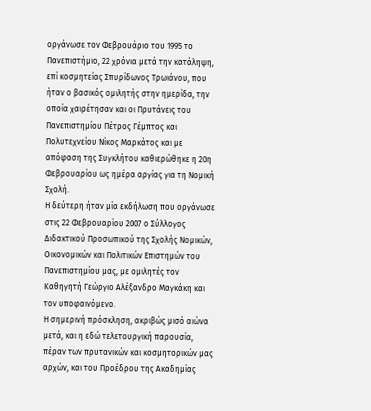οργάνωσε τον Φεβρουάριο του 1995 το Πανεπιστήμιο, 22 χρόνια μετά την κατάληψη, επί κοσμητείας Σπυρίδωνος Τρωιάνου, που ήταν ο βασικός ομιλητής στην ημερίδα, την οποία χαιρέτησαν και οι Πρυτάνεις του Πανεπιστημίου Πέτρος Γέμπτος και Πολυτεχνείου Νίκος Μαρκάτος και με απόφαση της Συγκλήτου καθιερώθηκε η 20η Φεβρουαρίου ως ημέρα αργίας για τη Νομική Σχολή.
Η δεύτερη ήταν μία εκδήλωση που οργάνωσε στις 22 Φεβρουαρίου 2007 ο Σύλλογος Διδακτικού Προσωπικού της Σχολής Νομικών, Οικονομικών και Πολιτικών Επιστημών του Πανεπιστημίου μας, με ομιλητές τον Καθηγητή Γεώργιο Αλέξανδρο Μαγκάκη και τον υποφαινόμενο.
Η σημερινή πρόσκληση, ακριβώς μισό αιώνα μετά, και η εδώ τελετουργική παρουσία, πέραν των πρυτανικών και κοσμητορικών μας αρχών, και του Προέδρου της Ακαδημίας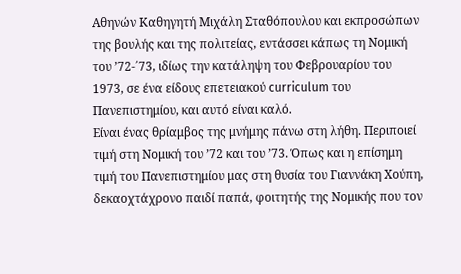Αθηνών Καθηγητή Μιχάλη Σταθόπουλου και εκπροσώπων της βουλής και της πολιτείας, εντάσσει κάπως τη Νομική του ’72-΄73, ιδίως την κατάληψη του Φεβρουαρίου του 1973, σε ένα είδους επετειακού curriculum του Πανεπιστημίου, και αυτό είναι καλό.
Είναι ένας θρίαμβος της μνήμης πάνω στη λήθη. Περιποιεί τιμή στη Νομική του ’72 και του ’73. Όπως και η επίσημη τιμή του Πανεπιστημίου μας στη θυσία του Γιαννάκη Χούπη, δεκαοχτάχρονο παιδί παπά, φοιτητής της Νομικής που τον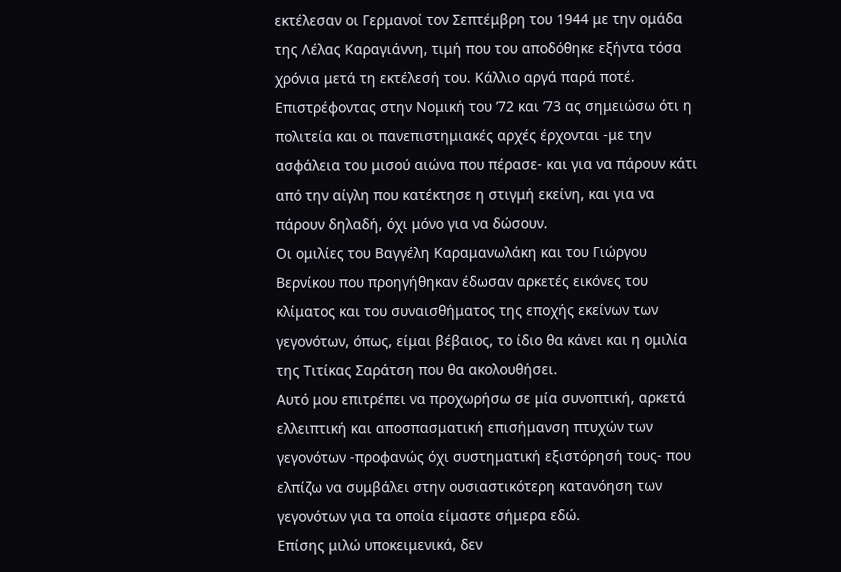εκτέλεσαν οι Γερμανοί τον Σεπτέμβρη του 1944 με την ομάδα της Λέλας Καραγιάννη, τιμή που του αποδόθηκε εξήντα τόσα χρόνια μετά τη εκτέλεσή του. Κάλλιο αργά παρά ποτέ.
Επιστρέφοντας στην Νομική του ’72 και ’73 ας σημειώσω ότι η πολιτεία και οι πανεπιστημιακές αρχές έρχονται -με την ασφάλεια του μισού αιώνα που πέρασε- και για να πάρουν κάτι από την αίγλη που κατέκτησε η στιγμή εκείνη, και για να πάρουν δηλαδή, όχι μόνο για να δώσουν.
Οι ομιλίες του Βαγγέλη Καραμανωλάκη και του Γιώργου Βερνίκου που προηγήθηκαν έδωσαν αρκετές εικόνες του κλίματος και του συναισθήματος της εποχής εκείνων των γεγονότων, όπως, είμαι βέβαιος, το ίδιο θα κάνει και η ομιλία της Τιτίκας Σαράτση που θα ακολουθήσει.
Αυτό μου επιτρέπει να προχωρήσω σε μία συνοπτική, αρκετά ελλειπτική και αποσπασματική επισήμανση πτυχών των γεγονότων -προφανώς όχι συστηματική εξιστόρησή τους- που ελπίζω να συμβάλει στην ουσιαστικότερη κατανόηση των γεγονότων για τα οποία είμαστε σήμερα εδώ.
Επίσης μιλώ υποκειμενικά, δεν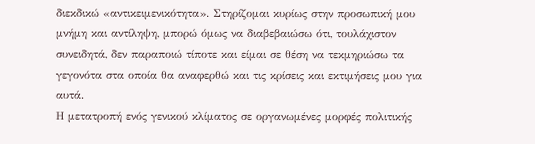διεκδικώ «αντικειμενικότητα». Στηρίζομαι κυρίως στην προσωπική μου μνήμη και αντίληψη, μπορώ όμως να διαβεβαιώσω ότι, τουλάχιστον συνειδητά, δεν παραποιώ τίποτε και είμαι σε θέση να τεκμηριώσω τα γεγονότα στα οποία θα αναφερθώ και τις κρίσεις και εκτιμήσεις μου για αυτά.
Η μετατροπή ενός γενικού κλίματος σε οργανωμένες μορφές πολιτικής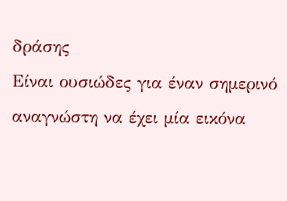δράσης
Είναι ουσιώδες για έναν σημερινό αναγνώστη να έχει μία εικόνα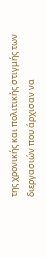της χρονικής και πολιτικής στιγμής των διεργασιών που άρχισαν να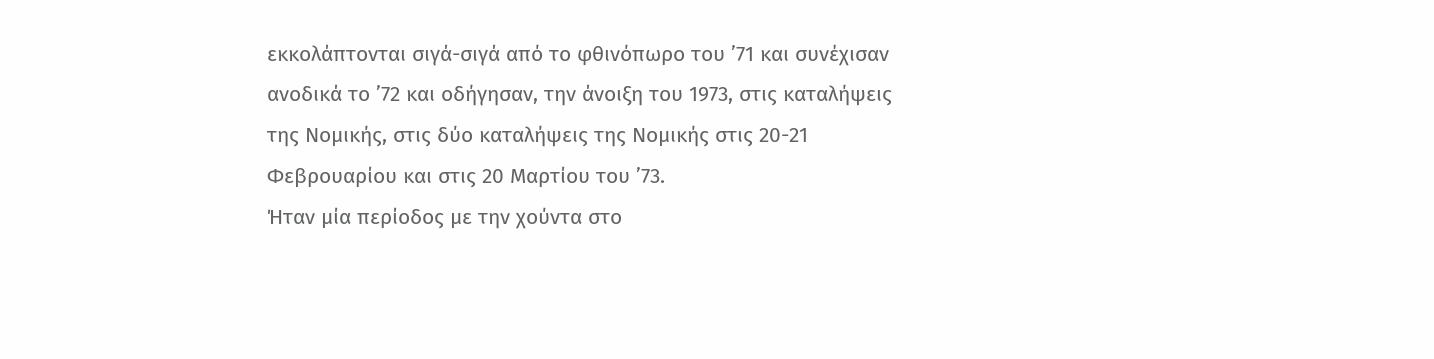εκκολάπτονται σιγά-σιγά από το φθινόπωρο του ’71 και συνέχισαν ανοδικά το ’72 και οδήγησαν, την άνοιξη του 1973, στις καταλήψεις της Νομικής, στις δύο καταλήψεις της Νομικής στις 20-21 Φεβρουαρίου και στις 20 Μαρτίου του ’73.
Ήταν μία περίοδος με την χούντα στο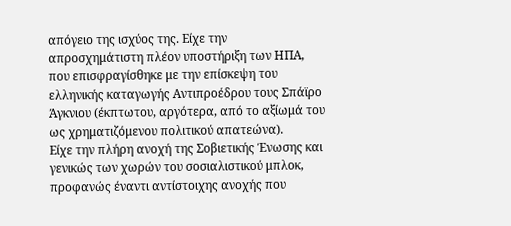απόγειο της ισχύος της. Είχε την απροσχημάτιστη πλέον υποστήριξη των ΗΠΑ, που επισφραγίσθηκε με την επίσκεψη του ελληνικής καταγωγής Αντιπροέδρου τους Σπάϊρο Άγκνιου (έκπτωτου, αργότερα, από το αξίωμά του ως χρηματιζόμενου πολιτικού απατεώνα).
Είχε την πλήρη ανοχή της Σοβιετικής Ένωσης και γενικώς των χωρών του σοσιαλιστικού μπλοκ, προφανώς έναντι αντίστοιχης ανοχής που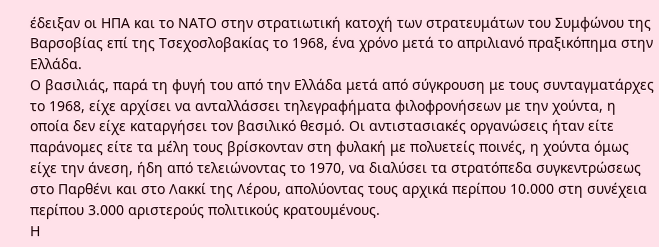έδειξαν οι ΗΠΑ και το ΝΑΤΟ στην στρατιωτική κατοχή των στρατευμάτων του Συμφώνου της Βαρσοβίας επί της Τσεχοσλοβακίας το 1968, ένα χρόνο μετά το απριλιανό πραξικόπημα στην Ελλάδα.
Ο βασιλιάς, παρά τη φυγή του από την Ελλάδα μετά από σύγκρουση με τους συνταγματάρχες το 1968, είχε αρχίσει να ανταλλάσσει τηλεγραφήματα φιλοφρονήσεων με την χούντα, η οποία δεν είχε καταργήσει τον βασιλικό θεσμό. Οι αντιστασιακές οργανώσεις ήταν είτε παράνομες είτε τα μέλη τους βρίσκονταν στη φυλακή με πολυετείς ποινές, η χούντα όμως είχε την άνεση, ήδη από τελειώνοντας το 1970, να διαλύσει τα στρατόπεδα συγκεντρώσεως στο Παρθένι και στο Λακκί της Λέρου, απολύοντας τους αρχικά περίπου 10.000 στη συνέχεια περίπου 3.000 αριστερούς πολιτικούς κρατουμένους.
Η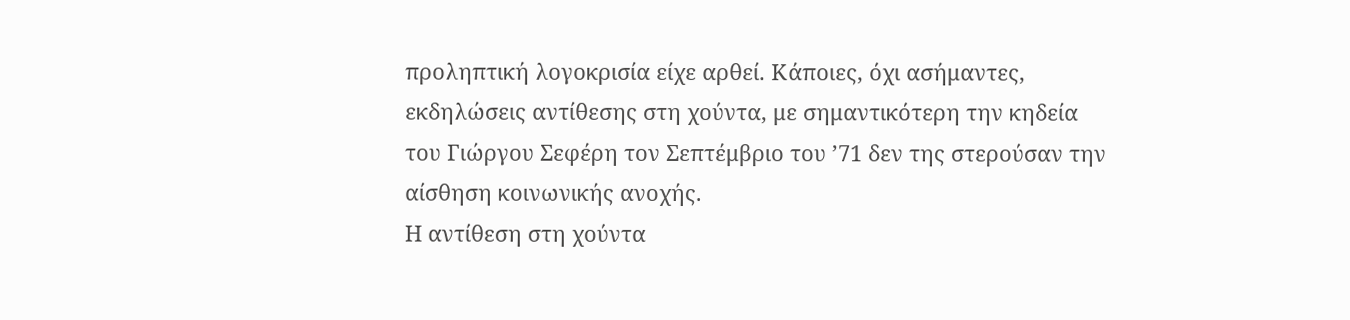προληπτική λογοκρισία είχε αρθεί. Κάποιες, όχι ασήμαντες, εκδηλώσεις αντίθεσης στη χούντα, με σημαντικότερη την κηδεία του Γιώργου Σεφέρη τον Σεπτέμβριο του ’71 δεν της στερούσαν την αίσθηση κοινωνικής ανοχής.
Η αντίθεση στη χούντα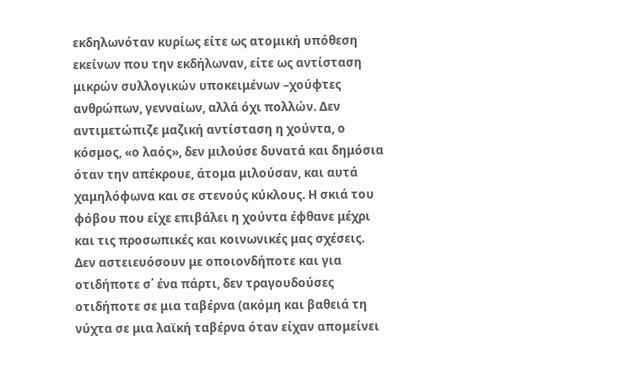εκδηλωνόταν κυρίως είτε ως ατομική υπόθεση εκείνων που την εκδήλωναν, είτε ως αντίσταση μικρών συλλογικών υποκειμένων –χούφτες ανθρώπων, γενναίων, αλλά όχι πολλών. Δεν αντιμετώπιζε μαζική αντίσταση η χούντα, ο κόσμος, «ο λαός», δεν μιλούσε δυνατά και δημόσια όταν την απέκρουε, άτομα μιλούσαν, και αυτά χαμηλόφωνα και σε στενούς κύκλους. Η σκιά του φόβου που είχε επιβάλει η χούντα έφθανε μέχρι και τις προσωπικές και κοινωνικές μας σχέσεις.
Δεν αστειευόσουν με οποιονδήποτε και για οτιδήποτε σ΄ ένα πάρτι, δεν τραγουδούσες οτιδήποτε σε μια ταβέρνα (ακόμη και βαθειά τη νύχτα σε μια λαϊκή ταβέρνα όταν είχαν απομείνει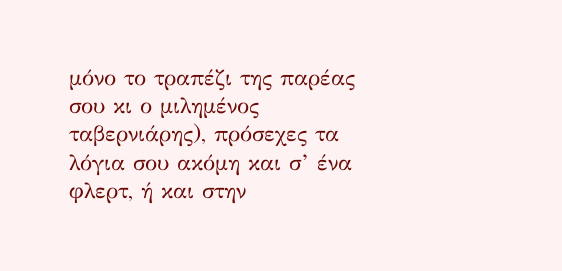μόνο το τραπέζι της παρέας σου κι ο μιλημένος ταβερνιάρης), πρόσεχες τα λόγια σου ακόμη και σ’ ένα φλερτ, ή και στην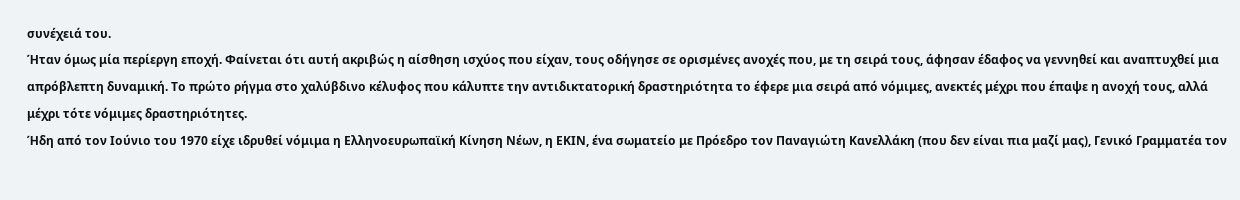συνέχειά του.
Ήταν όμως μία περίεργη εποχή. Φαίνεται ότι αυτή ακριβώς η αίσθηση ισχύος που είχαν, τους οδήγησε σε ορισμένες ανοχές που, με τη σειρά τους, άφησαν έδαφος να γεννηθεί και αναπτυχθεί μια απρόβλεπτη δυναμική. Το πρώτο ρήγμα στο χαλύβδινο κέλυφος που κάλυπτε την αντιδικτατορική δραστηριότητα το έφερε μια σειρά από νόμιμες, ανεκτές μέχρι που έπαψε η ανοχή τους, αλλά μέχρι τότε νόμιμες δραστηριότητες.
Ήδη από τον Ιούνιο του 1970 είχε ιδρυθεί νόμιμα η Ελληνοευρωπαϊκή Κίνηση Νέων, η ΕΚΙΝ, ένα σωματείο με Πρόεδρο τον Παναγιώτη Κανελλάκη (που δεν είναι πια μαζί μας), Γενικό Γραμματέα τον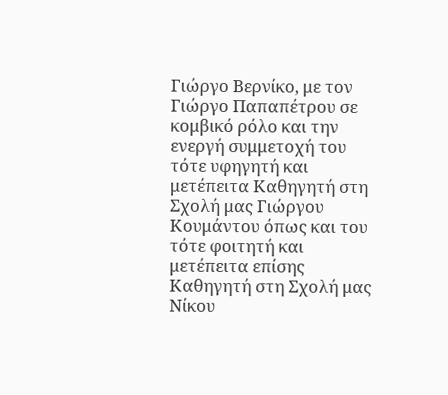Γιώργο Βερνίκο, με τον Γιώργο Παπαπέτρου σε κομβικό ρόλο και την ενεργή συμμετοχή του τότε υφηγητή και μετέπειτα Καθηγητή στη Σχολή μας Γιώργου Κουμάντου όπως και του τότε φοιτητή και μετέπειτα επίσης Καθηγητή στη Σχολή μας Νίκου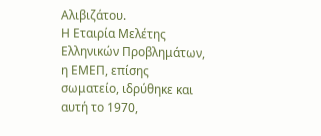Αλιβιζάτου.
Η Εταιρία Μελέτης Ελληνικών Προβλημάτων, η ΕΜΕΠ, επίσης σωματείο, ιδρύθηκε και αυτή το 1970,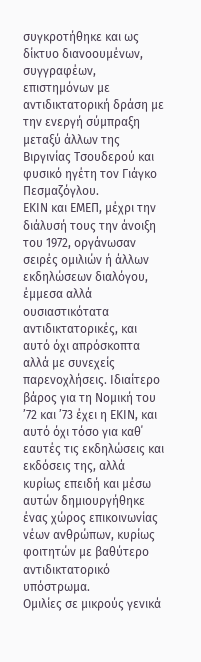συγκροτήθηκε και ως δίκτυο διανοουμένων, συγγραφέων, επιστημόνων με αντιδικτατορική δράση με την ενεργή σύμπραξη μεταξύ άλλων της Βιργινίας Τσουδερού και φυσικό ηγέτη τον Γιάγκο Πεσμαζόγλου.
ΕΚΙΝ και ΕΜΕΠ, μέχρι την διάλυσή τους την άνοιξη του 1972, οργάνωσαν σειρές ομιλιών ή άλλων εκδηλώσεων διαλόγου, έμμεσα αλλά ουσιαστικότατα αντιδικτατορικές, και αυτό όχι απρόσκοπτα αλλά με συνεχείς παρενοχλήσεις. Ιδιαίτερο βάρος για τη Νομική του ’72 και ’73 έχει η ΕΚΙΝ, και αυτό όχι τόσο για καθ΄ εαυτές τις εκδηλώσεις και εκδόσεις της, αλλά κυρίως επειδή και μέσω αυτών δημιουργήθηκε ένας χώρος επικοινωνίας νέων ανθρώπων, κυρίως φοιτητών με βαθύτερο αντιδικτατορικό υπόστρωμα.
Ομιλίες σε μικρούς γενικά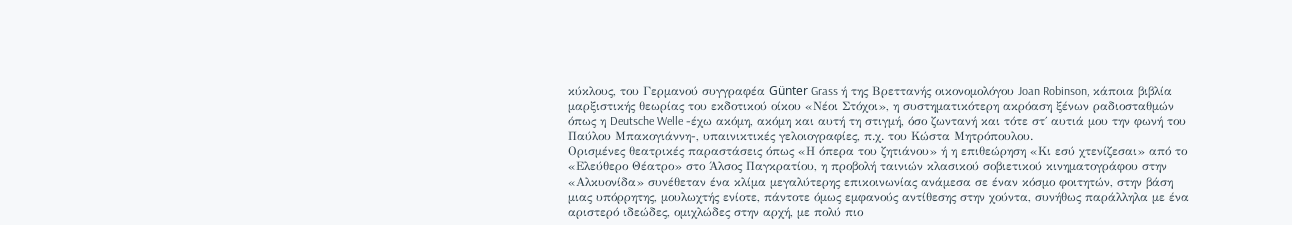κύκλους, του Γερμανού συγγραφέα Günter Grass ή της Βρεττανής οικονομολόγου Joan Robinson, κάποια βιβλία μαρξιστικής θεωρίας του εκδοτικού οίκου «Νέοι Στόχοι», η συστηματικότερη ακρόαση ξένων ραδιοσταθμών όπως η Deutsche Welle -έχω ακόμη, ακόμη και αυτή τη στιγμή, όσο ζωντανή και τότε στ΄ αυτιά μου την φωνή του Παύλου Μπακογιάννη-, υπαινικτικές γελοιογραφίες, π.χ. του Κώστα Μητρόπουλου.
Oρισμένες θεατρικές παραστάσεις όπως «Η όπερα του ζητιάνου» ή η επιθεώρηση «Κι εσύ χτενίζεσαι» από το «Ελεύθερο Θέατρο» στο Άλσος Παγκρατίου, η προβολή ταινιών κλασικού σοβιετικού κινηματογράφου στην «Αλκυονίδα» συνέθεταν ένα κλίμα μεγαλύτερης επικοινωνίας ανάμεσα σε έναν κόσμο φοιτητών, στην βάση μιας υπόρρητης, μουλωχτής ενίοτε, πάντοτε όμως εμφανούς αντίθεσης στην χούντα, συνήθως παράλληλα με ένα αριστερό ιδεώδες, ομιχλώδες στην αρχή, με πολύ πιο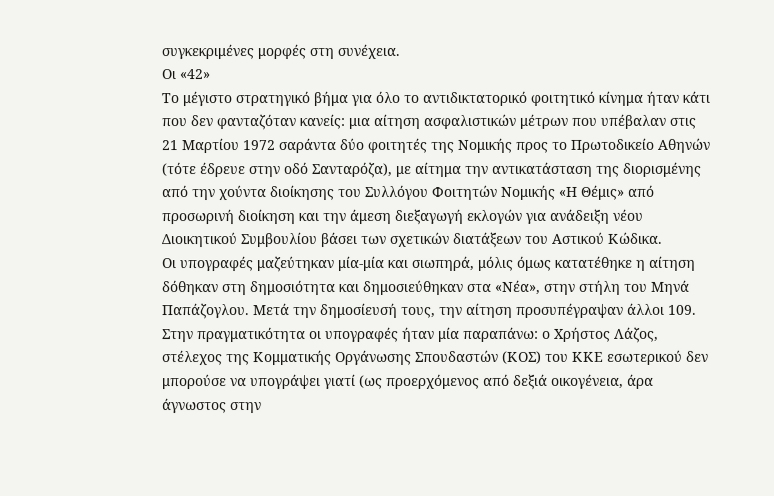συγκεκριμένες μορφές στη συνέχεια.
Οι «42»
Το μέγιστο στρατηγικό βήμα για όλο το αντιδικτατορικό φοιτητικό κίνημα ήταν κάτι που δεν φανταζόταν κανείς: μια αίτηση ασφαλιστικών μέτρων που υπέβαλαν στις 21 Μαρτίου 1972 σαράντα δύο φοιτητές της Νομικής προς το Πρωτοδικείο Αθηνών (τότε έδρευε στην οδό Σανταρόζα), με αίτημα την αντικατάσταση της διορισμένης από την χούντα διοίκησης του Συλλόγου Φοιτητών Νομικής «Η Θέμις» από προσωρινή διοίκηση και την άμεση διεξαγωγή εκλογών για ανάδειξη νέου Διοικητικού Συμβουλίου βάσει των σχετικών διατάξεων του Αστικού Κώδικα.
Οι υπογραφές μαζεύτηκαν μία-μία και σιωπηρά, μόλις όμως κατατέθηκε η αίτηση δόθηκαν στη δημοσιότητα και δημοσιεύθηκαν στα «Νέα», στην στήλη του Μηνά Παπάζογλου. Μετά την δημοσίευσή τους, την αίτηση προσυπέγραψαν άλλοι 109. Στην πραγματικότητα οι υπογραφές ήταν μία παραπάνω: ο Χρήστος Λάζος, στέλεχος της Κομματικής Οργάνωσης Σπουδαστών (ΚΟΣ) του ΚΚΕ εσωτερικού δεν μπορούσε να υπογράψει γιατί (ως προερχόμενος από δεξιά οικογένεια, άρα άγνωστος στην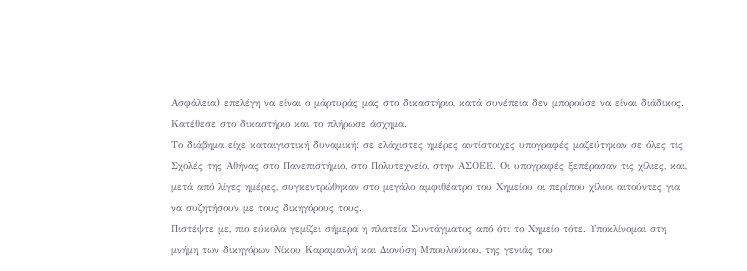Ασφάλεια) επελέγη να είναι ο μάρτυράς μας στο δικαστήριο, κατά συνέπεια δεν μπορούσε να είναι διάδικος. Κατέθεσε στο δικαστήριο και το πλήρωσε άσχημα.
Το διάβημα είχε καταιγιστική δυναμική: σε ελάχιστες ημέρες αντίστοιχες υπογραφές μαζεύτηκαν σε όλες τις Σχολές της Αθήνας στο Πανεπιστήμιο, στο Πολυτεχνείο, στην ΑΣΟΕΕ. Οι υπογραφές ξεπέρασαν τις χίλιες, και, μετά από λίγες ημέρες, συγκεντρώθηκαν στο μεγάλο αμφιθέατρο του Χημείου οι περίπου χίλιοι αιτούντες για να συζητήσουν με τους δικηγόρους τους.
Πιστέψτε με, πιο εύκολα γεμίζει σήμερα η πλατεία Συντάγματος από ότι το Χημείο τότε. Υποκλίνομαι στη μνήμη των δικηγόρων Νίκου Καραμανλή και Διονύση Μπουλούκου, της γενιάς του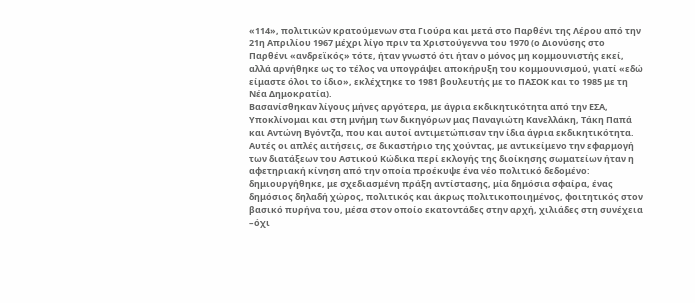«114», πολιτικών κρατούμενων στα Γιούρα και μετά στο Παρθένι της Λέρου από την 21η Απριλίου 1967 μέχρι λίγο πριν τα Χριστούγεννα του 1970 (ο Διονύσης στο Παρθένι «ανδρεϊκός» τότε, ήταν γνωστό ότι ήταν ο μόνος μη κομμουνιστής εκεί, αλλά αρνήθηκε ως το τέλος να υπογράψει αποκήρυξη του κομμουνισμού, γιατί «εδώ είμαστε όλοι το ίδιο», εκλέχτηκε το 1981 βουλευτής με το ΠΑΣΟΚ και το 1985 με τη Νέα Δημοκρατία).
Βασανίσθηκαν λίγους μήνες αργότερα, με άγρια εκδικητικότητα από την ΕΣΑ, Υποκλίνομαι και στη μνήμη των δικηγόρων μας Παναγιώτη Κανελλάκη, Τάκη Παπά και Αντώνη Βγόντζα, που και αυτοί αντιμετώπισαν την ίδια άγρια εκδικητικότητα.
Αυτές οι απλές αιτήσεις, σε δικαστήριο της χούντας, με αντικείμενο την εφαρμογή των διατάξεων του Αστικού Κώδικα περί εκλογής της διοίκησης σωματείων ήταν η αφετηριακή κίνηση από την οποία προέκυψε ένα νέο πολιτικό δεδομένο:
δημιουργήθηκε, με σχεδιασμένη πράξη αντίστασης, μία δημόσια σφαίρα, ένας δημόσιος δηλαδή χώρος, πολιτικός και άκρως πολιτικοποιημένος, φοιτητικός στον βασικό πυρήνα του, μέσα στον οποίο εκατοντάδες στην αρχή, χιλιάδες στη συνέχεια –όχι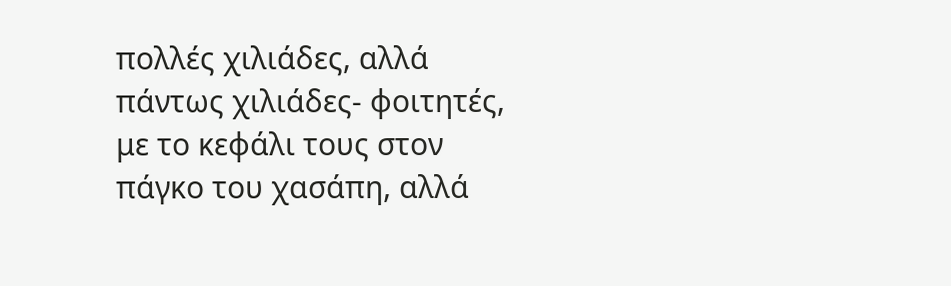πολλές χιλιάδες, αλλά πάντως χιλιάδες- φοιτητές, με το κεφάλι τους στον πάγκο του χασάπη, αλλά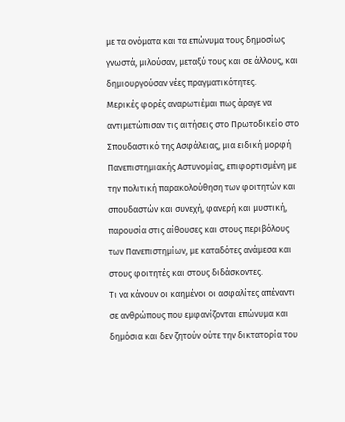με τα ονόματα και τα επώνυμα τους δημοσίως γνωστά, μιλούσαν, μεταξύ τους και σε άλλους, και δημιουργούσαν νέες πραγματικότητες.
Μερικές φορές αναρωτιέμαι πως άραγε να αντιμετώπισαν τις αιτήσεις στο Πρωτοδικείο στο Σπουδαστικό της Ασφάλειας, μια ειδική μορφή Πανεπιστημιακής Αστυνομίας, επιφορτισμένη με την πολιτική παρακολούθηση των φοιτητών και σπουδαστών και συνεχή, φανερή και μυστική, παρουσία στις αίθουσες και στους περιβόλους των Πανεπιστημίων, με καταδότες ανάμεσα και στους φοιτητές και στους διδάσκοντες.
Τι να κάνουν οι καημένοι οι ασφαλίτες απέναντι σε ανθρώπους που εμφανίζονται επώνυμα και δημόσια και δεν ζητούν ούτε την δικτατορία του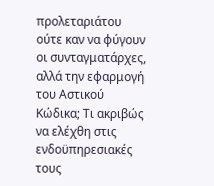προλεταριάτου ούτε καν να φύγουν οι συνταγματάρχες, αλλά την εφαρμογή του Αστικού Κώδικα; Τι ακριβώς να ελέχθη στις ενδοϋπηρεσιακές τους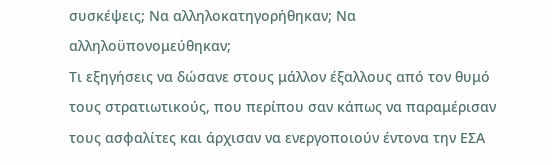συσκέψεις; Να αλληλοκατηγορήθηκαν; Να αλληλοϋπονομεύθηκαν;
Τι εξηγήσεις να δώσανε στους μάλλον έξαλλους από τον θυμό τους στρατιωτικούς, που περίπου σαν κάπως να παραμέρισαν τους ασφαλίτες και άρχισαν να ενεργοποιούν έντονα την ΕΣΑ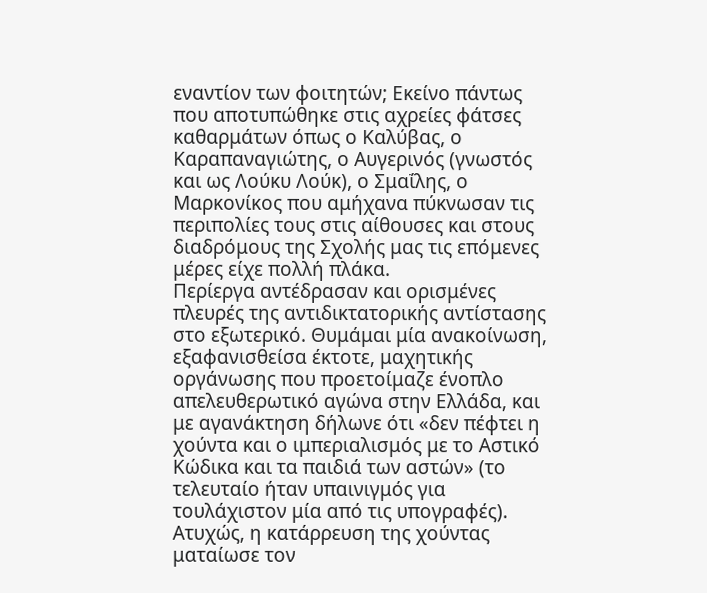εναντίον των φοιτητών; Εκείνο πάντως που αποτυπώθηκε στις αχρείες φάτσες καθαρμάτων όπως ο Καλύβας, ο Καραπαναγιώτης, ο Αυγερινός (γνωστός και ως Λούκυ Λούκ), ο Σμαΐλης, ο Μαρκονίκος που αμήχανα πύκνωσαν τις περιπολίες τους στις αίθουσες και στους διαδρόμους της Σχολής μας τις επόμενες μέρες είχε πολλή πλάκα.
Περίεργα αντέδρασαν και ορισμένες πλευρές της αντιδικτατορικής αντίστασης στο εξωτερικό. Θυμάμαι μία ανακοίνωση, εξαφανισθείσα έκτοτε, μαχητικής οργάνωσης που προετοίμαζε ένοπλο απελευθερωτικό αγώνα στην Ελλάδα, και με αγανάκτηση δήλωνε ότι «δεν πέφτει η χούντα και ο ιμπεριαλισμός με το Αστικό Κώδικα και τα παιδιά των αστών» (το τελευταίο ήταν υπαινιγμός για τουλάχιστον μία από τις υπογραφές). Ατυχώς, η κατάρρευση της χούντας ματαίωσε τον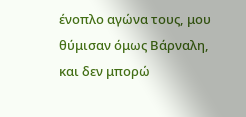ένοπλο αγώνα τους, μου θύμισαν όμως Βάρναλη, και δεν μπορώ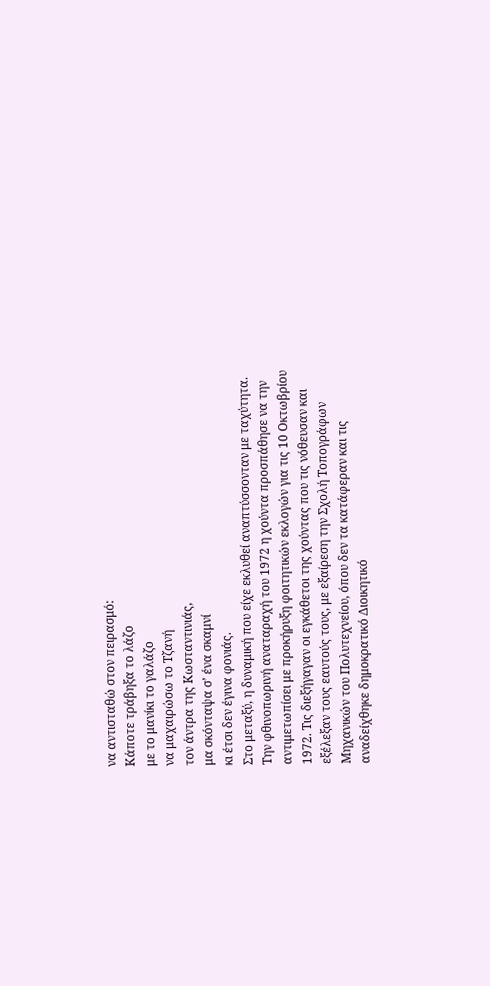να αντισταθώ στον πειρασμό:
Κάποτε τράβηξα το λάζο
με το μανίκι το γαλάζο
να μαχαιρώσω το Τζανή
τον άντρα της Κωσταντινιάς,
μα σκόνταψα σ’ ένα σκαμνί
κι έτσι δεν έγινα φονιάς.
Στο μεταξύ, η δυναμική που είχε εκλυθεί αναπτύσσονταν με ταχύτητα. Την φθινοπωρινή αναταραχή του 1972 η χούντα προσπάθησε να την αντιμετωπίσει με προκήρυξη φοιτητικών εκλογών για τις 10 Οκτωβρίου 1972. Τις διεξήγαγαν οι εγκάθετοι της χούντας που τις νόθευσαν και εξέλεξαν τους εαυτούς τους, με εξαίρεση την Σχολή Τοπογράφων Μηχανικών του Πολυτεχνείου, όπου δεν τα κατάφεραν και τις αναδείχθηκε δημοκρατικό Διοικητικό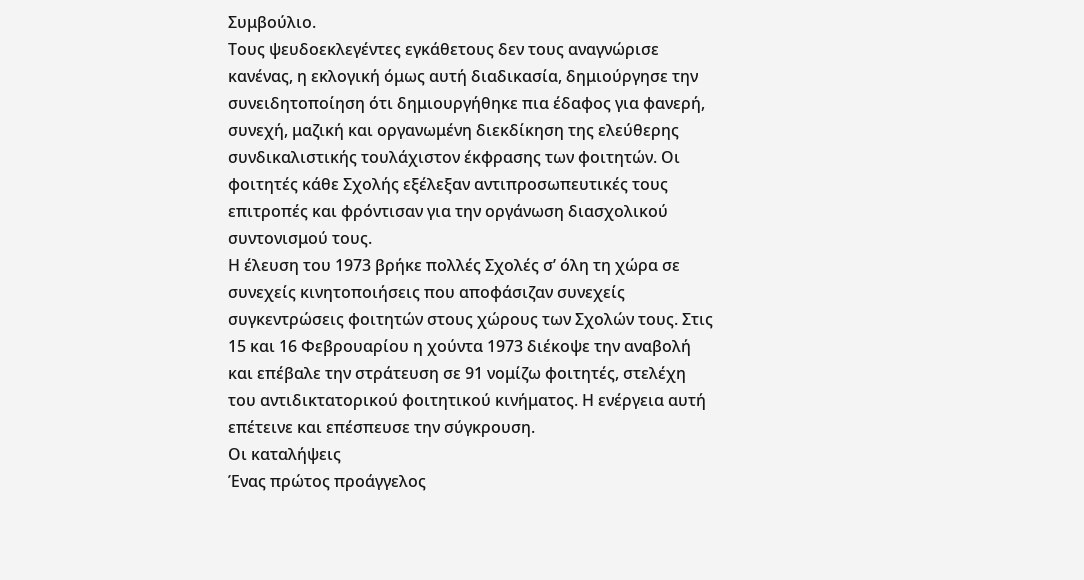Συμβούλιο.
Τους ψευδοεκλεγέντες εγκάθετους δεν τους αναγνώρισε κανένας, η εκλογική όμως αυτή διαδικασία, δημιούργησε την συνειδητοποίηση ότι δημιουργήθηκε πια έδαφος για φανερή, συνεχή, μαζική και οργανωμένη διεκδίκηση της ελεύθερης συνδικαλιστικής τουλάχιστον έκφρασης των φοιτητών. Οι φοιτητές κάθε Σχολής εξέλεξαν αντιπροσωπευτικές τους επιτροπές και φρόντισαν για την οργάνωση διασχολικού συντονισμού τους.
Η έλευση του 1973 βρήκε πολλές Σχολές σ’ όλη τη χώρα σε συνεχείς κινητοποιήσεις που αποφάσιζαν συνεχείς συγκεντρώσεις φοιτητών στους χώρους των Σχολών τους. Στις 15 και 16 Φεβρουαρίου η χούντα 1973 διέκοψε την αναβολή και επέβαλε την στράτευση σε 91 νομίζω φοιτητές, στελέχη του αντιδικτατορικού φοιτητικού κινήματος. Η ενέργεια αυτή επέτεινε και επέσπευσε την σύγκρουση.
Οι καταλήψεις
Ένας πρώτος προάγγελος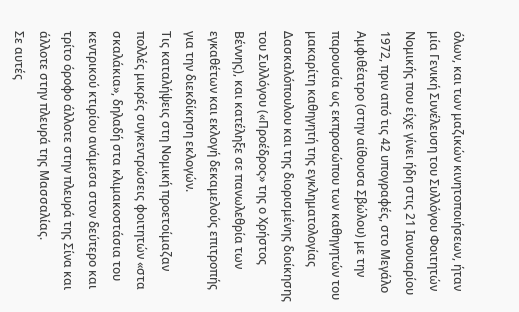όλων, και των μαζικών κινητοποιήσεων, ήταν μία Γενική Συνέλευση του Συλλόγου Φοιτητών Νομικής που είχε γίνει ήδη στις 21 Ιανουαρίου 1972, πριν από τις 42 υπογραφές, στο Μεγάλο Αμφιθέατρο (στην αίθουσα Σβώλου) με την παρουσία ως εκπροσώπου των καθηγητών του μακαρίτη καθηγητή της εγκληματολογίας Δασκαλόπουλου και της διορισμένης διοίκησης του Συλλόγου («Προέδρος» της ο Χρήστος Βέννης), και κατέληξε σε πανωλεθρία των εγκαθέτων και εκλογή δεκαμελούς επιτροπής για την διεκδίκηση εκλογών.
Τις καταλήψεις στη Νομική προετοίμαζαν πολλές μικρές συγκεντρώσεις φοιτητών «στα σκαλάκια», δηλαδή στα κλιμακοστάσια του κεντρικού κτιρίου ανάμεσα στον δεύτερο και τρίτο όροφο άλλοτε στην πλευρά της Σίνα και άλλοτε στην πλευρά της Μασσαλίας.
Σε αυτές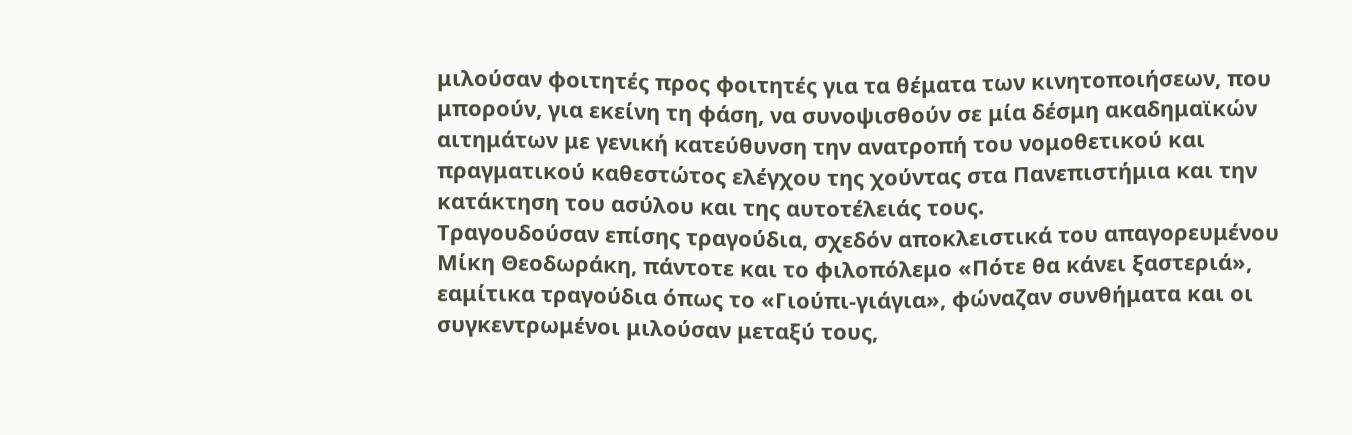μιλούσαν φοιτητές προς φοιτητές για τα θέματα των κινητοποιήσεων, που μπορούν, για εκείνη τη φάση, να συνοψισθούν σε μία δέσμη ακαδημαϊκών αιτημάτων με γενική κατεύθυνση την ανατροπή του νομοθετικού και πραγματικού καθεστώτος ελέγχου της χούντας στα Πανεπιστήμια και την κατάκτηση του ασύλου και της αυτοτέλειάς τους.
Τραγουδούσαν επίσης τραγούδια, σχεδόν αποκλειστικά του απαγορευμένου Μίκη Θεοδωράκη, πάντοτε και το φιλοπόλεμο «Πότε θα κάνει ξαστεριά», εαμίτικα τραγούδια όπως το «Γιούπι-γιάγια», φώναζαν συνθήματα και οι συγκεντρωμένοι μιλούσαν μεταξύ τους,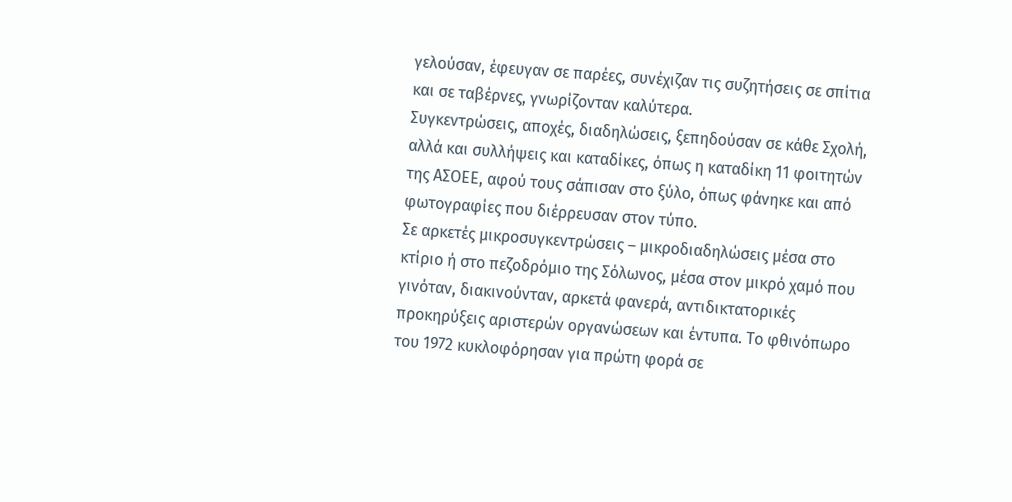γελούσαν, έφευγαν σε παρέες, συνέχιζαν τις συζητήσεις σε σπίτια και σε ταβέρνες, γνωρίζονταν καλύτερα.
Συγκεντρώσεις, αποχές, διαδηλώσεις, ξεπηδούσαν σε κάθε Σχολή, αλλά και συλλήψεις και καταδίκες, όπως η καταδίκη 11 φοιτητών της ΑΣΟΕΕ, αφού τους σάπισαν στο ξύλο, όπως φάνηκε και από φωτογραφίες που διέρρευσαν στον τύπο.
Σε αρκετές μικροσυγκεντρώσεις – μικροδιαδηλώσεις μέσα στο κτίριο ή στο πεζοδρόμιο της Σόλωνος, μέσα στον μικρό χαμό που γινόταν, διακινούνταν, αρκετά φανερά, αντιδικτατορικές προκηρύξεις αριστερών οργανώσεων και έντυπα. Το φθινόπωρο του 1972 κυκλοφόρησαν για πρώτη φορά σε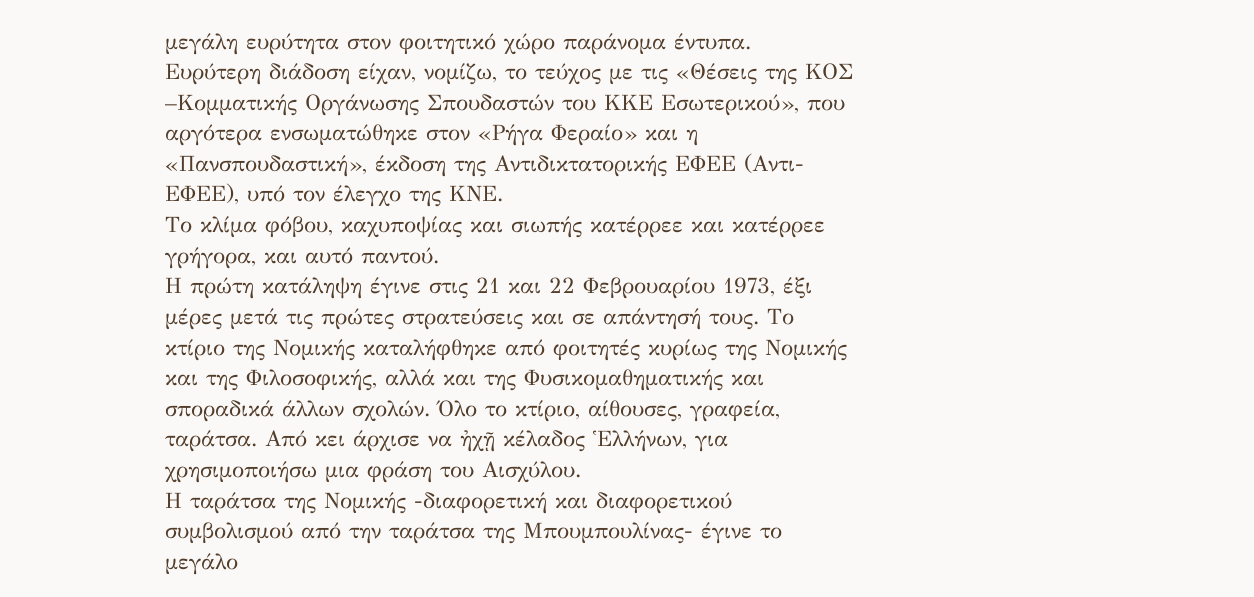μεγάλη ευρύτητα στον φοιτητικό χώρο παράνομα έντυπα.
Ευρύτερη διάδοση είχαν, νομίζω, το τεύχος με τις «Θέσεις της ΚΟΣ –Κομματικής Οργάνωσης Σπουδαστών του ΚΚΕ Εσωτερικού», που αργότερα ενσωματώθηκε στον «Ρήγα Φεραίο» και η «Πανσπουδαστική», έκδοση της Αντιδικτατορικής ΕΦΕΕ (Αντι-ΕΦΕΕ), υπό τον έλεγχο της ΚΝΕ.
Το κλίμα φόβου, καχυποψίας και σιωπής κατέρρεε και κατέρρεε γρήγορα, και αυτό παντού.
Η πρώτη κατάληψη έγινε στις 21 και 22 Φεβρουαρίου 1973, έξι μέρες μετά τις πρώτες στρατεύσεις και σε απάντησή τους. Το κτίριο της Νομικής καταλήφθηκε από φοιτητές κυρίως της Νομικής και της Φιλοσοφικής, αλλά και της Φυσικομαθηματικής και σποραδικά άλλων σχολών. Όλο το κτίριο, αίθουσες, γραφεία, ταράτσα. Από κει άρχισε να ἠχῇ κέλαδος Ἑλλήνων, για χρησιμοποιήσω μια φράση του Αισχύλου.
Η ταράτσα της Νομικής -διαφορετική και διαφορετικού συμβολισμού από την ταράτσα της Μπουμπουλίνας- έγινε το μεγάλο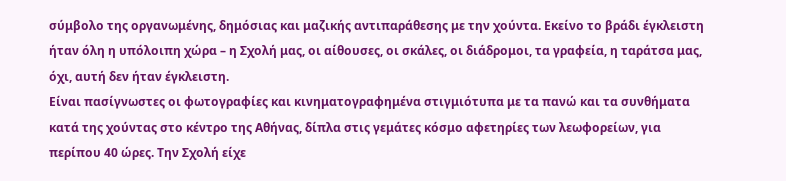σύμβολο της οργανωμένης, δημόσιας και μαζικής αντιπαράθεσης με την χούντα. Εκείνο το βράδι έγκλειστη ήταν όλη η υπόλοιπη χώρα – η Σχολή μας, οι αίθουσες, οι σκάλες, οι διάδρομοι, τα γραφεία, η ταράτσα μας, όχι, αυτή δεν ήταν έγκλειστη.
Είναι πασίγνωστες οι φωτογραφίες και κινηματογραφημένα στιγμιότυπα με τα πανώ και τα συνθήματα κατά της χούντας στο κέντρο της Αθήνας, δίπλα στις γεμάτες κόσμο αφετηρίες των λεωφορείων, για περίπου 40 ώρες. Την Σχολή είχε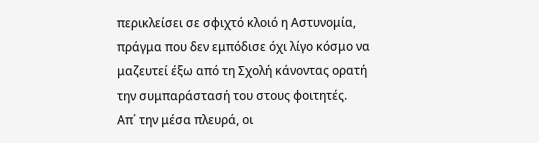περικλείσει σε σφιχτό κλοιό η Αστυνομία, πράγμα που δεν εμπόδισε όχι λίγο κόσμο να μαζευτεί έξω από τη Σχολή κάνοντας ορατή την συμπαράστασή του στους φοιτητές.
Απ΄ την μέσα πλευρά, οι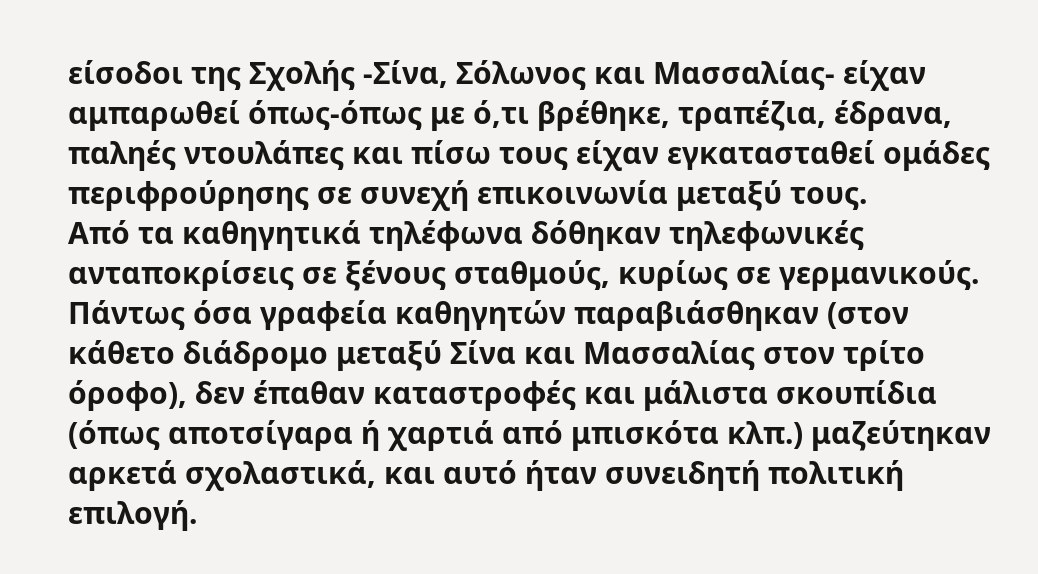είσοδοι της Σχολής -Σίνα, Σόλωνος και Μασσαλίας- είχαν αμπαρωθεί όπως-όπως με ό,τι βρέθηκε, τραπέζια, έδρανα, παληές ντουλάπες και πίσω τους είχαν εγκατασταθεί ομάδες περιφρούρησης σε συνεχή επικοινωνία μεταξύ τους.
Από τα καθηγητικά τηλέφωνα δόθηκαν τηλεφωνικές ανταποκρίσεις σε ξένους σταθμούς, κυρίως σε γερμανικούς. Πάντως όσα γραφεία καθηγητών παραβιάσθηκαν (στον κάθετο διάδρομο μεταξύ Σίνα και Μασσαλίας στον τρίτο όροφο), δεν έπαθαν καταστροφές και μάλιστα σκουπίδια (όπως αποτσίγαρα ή χαρτιά από μπισκότα κλπ.) μαζεύτηκαν αρκετά σχολαστικά, και αυτό ήταν συνειδητή πολιτική επιλογή.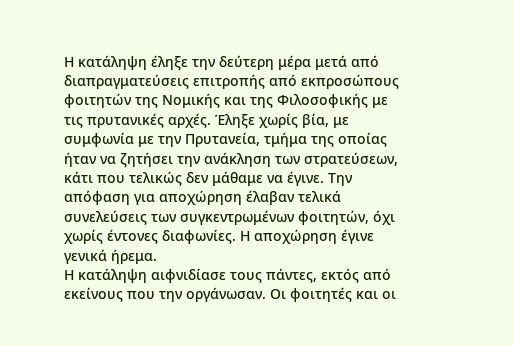Η κατάληψη έληξε την δεύτερη μέρα μετά από διαπραγματεύσεις επιτροπής από εκπροσώπους φοιτητών της Νομικής και της Φιλοσοφικής με τις πρυτανικές αρχές. Έληξε χωρίς βία, με συμφωνία με την Πρυτανεία, τμήμα της οποίας ήταν να ζητήσει την ανάκληση των στρατεύσεων, κάτι που τελικώς δεν μάθαμε να έγινε. Την απόφαση για αποχώρηση έλαβαν τελικά συνελεύσεις των συγκεντρωμένων φοιτητών, όχι χωρίς έντονες διαφωνίες. Η αποχώρηση έγινε γενικά ήρεμα.
Η κατάληψη αιφνιδίασε τους πάντες, εκτός από εκείνους που την οργάνωσαν. Οι φοιτητές και οι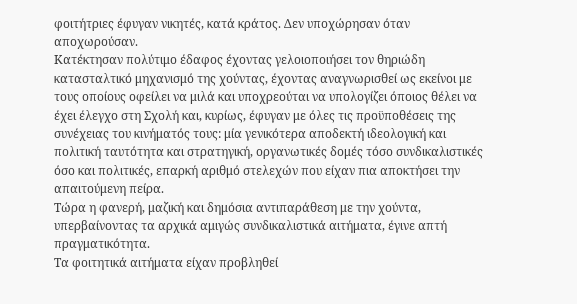φοιτήτριες έφυγαν νικητές, κατά κράτος. Δεν υποχώρησαν όταν αποχωρούσαν.
Κατέκτησαν πολύτιμο έδαφος έχοντας γελοιοποιήσει τον θηριώδη κατασταλτικό μηχανισμό της χούντας, έχοντας αναγνωρισθεί ως εκείνοι με τους οποίους οφείλει να μιλά και υποχρεούται να υπολογίζει όποιος θέλει να έχει έλεγχο στη Σχολή και, κυρίως, έφυγαν με όλες τις προϋποθέσεις της συνέχειας του κινήματός τους: μία γενικότερα αποδεκτή ιδεολογική και πολιτική ταυτότητα και στρατηγική, οργανωτικές δομές τόσο συνδικαλιστικές όσο και πολιτικές, επαρκή αριθμό στελεχών που είχαν πια αποκτήσει την απαιτούμενη πείρα.
Τώρα η φανερή, μαζική και δημόσια αντιπαράθεση με την χούντα, υπερβαίνοντας τα αρχικά αμιγώς συνδικαλιστικά αιτήματα, έγινε απτή πραγματικότητα.
Τα φοιτητικά αιτήματα είχαν προβληθεί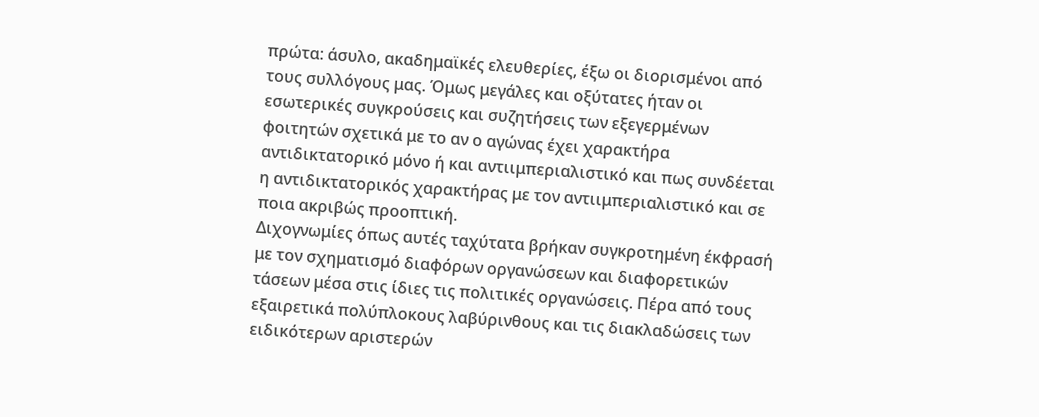πρώτα: άσυλο, ακαδημαϊκές ελευθερίες, έξω οι διορισμένοι από τους συλλόγους μας. Όμως μεγάλες και οξύτατες ήταν οι εσωτερικές συγκρούσεις και συζητήσεις των εξεγερμένων φοιτητών σχετικά με το αν ο αγώνας έχει χαρακτήρα αντιδικτατορικό μόνο ή και αντιιμπεριαλιστικό και πως συνδέεται η αντιδικτατορικός χαρακτήρας με τον αντιιμπεριαλιστικό και σε ποια ακριβώς προοπτική.
Διχογνωμίες όπως αυτές ταχύτατα βρήκαν συγκροτημένη έκφρασή με τον σχηματισμό διαφόρων οργανώσεων και διαφορετικών τάσεων μέσα στις ίδιες τις πολιτικές οργανώσεις. Πέρα από τους εξαιρετικά πολύπλοκους λαβύρινθους και τις διακλαδώσεις των ειδικότερων αριστερών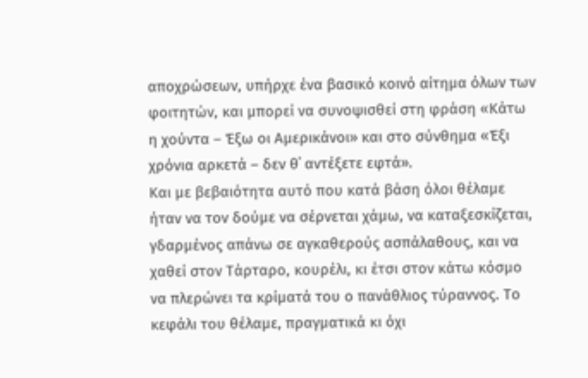αποχρώσεων, υπήρχε ένα βασικό κοινό αίτημα όλων των φοιτητών, και μπορεί να συνοψισθεί στη φράση «Κάτω η χούντα – Έξω οι Αμερικάνοι» και στο σύνθημα «Έξι χρόνια αρκετά – δεν θ΄ αντέξετε εφτά».
Και με βεβαιότητα αυτό που κατά βάση όλοι θέλαμε ήταν να τον δούμε να σέρνεται χάμω, να καταξεσκίζεται, γδαρμένος απάνω σε αγκαθερούς ασπάλαθους, και να χαθεί στον Τάρταρο, κουρέλι, κι έτσι στον κάτω κόσμο να πλερώνει τα κρίματά του ο πανάθλιος τύραννος. Το κεφάλι του θέλαμε, πραγματικά κι όχι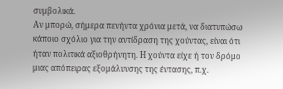συμβολικά.
Αν μπορώ, σήμερα πενήντα χρόνια μετά, να διατυπώσω κάποιο σχόλιο για την αντίδραση της χούντας, είναι ότι ήταν πολιτικά αξιοθρήνητη. Η χούντα είχε ή τον δρόμο μιας απόπειρας εξομάλυνσης της έντασης, π.χ.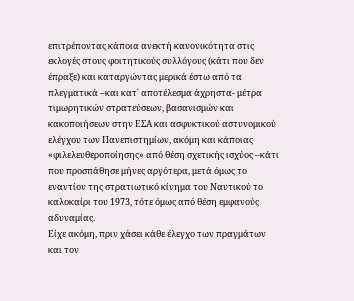επιτρέποντας κάποια ανεκτή κανονικότητα στις εκλογές στους φοιτητικούς συλλόγους (κάτι που δεν έπραξε) και καταργώντας μερικά έστω από τα πλεγματικά –και κατ΄ αποτέλεσμα άχρηστα- μέτρα τιμωρητικών στρατεύσεων, βασανισμών και κακοποιήσεων στην ΕΣΑ και ασφυκτικού αστυνομικού ελέγχου των Πανεπιστημίων, ακόμη και κάποιας «φιλελευθεροποίησης» από θέση σχετικής ισχύος –κάτι που προσπάθησε μήνες αργότερα, μετά όμως το εναντίον της στρατιωτικό κίνημα του Ναυτικού το καλοκαίρι του 1973, τότε όμως από θέση εμφανούς αδυναμίας.
Είχε ακόμη, πριν χάσει κάθε έλεγχο των πραγμάτων και τον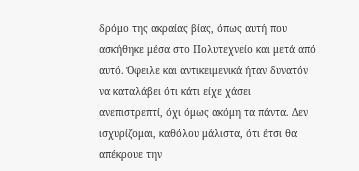δρόμο της ακραίας βίας, όπως αυτή που ασκήθηκε μέσα στο Πολυτεχνείο και μετά από αυτό. Όφειλε και αντικειμενικά ήταν δυνατόν να καταλάβει ότι κάτι είχε χάσει ανεπιστρεπτί, όχι όμως ακόμη τα πάντα. Δεν ισχυρίζομαι, καθόλου μάλιστα, ότι έτσι θα απέκρουε την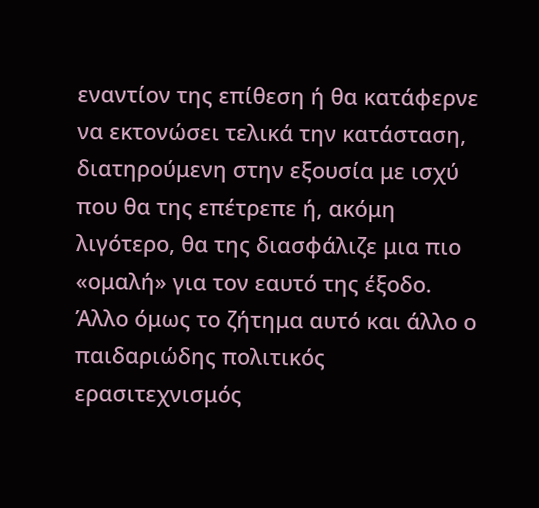εναντίον της επίθεση ή θα κατάφερνε να εκτονώσει τελικά την κατάσταση, διατηρούμενη στην εξουσία με ισχύ που θα της επέτρεπε ή, ακόμη λιγότερο, θα της διασφάλιζε μια πιο «ομαλή» για τον εαυτό της έξοδο. Άλλο όμως το ζήτημα αυτό και άλλο ο παιδαριώδης πολιτικός ερασιτεχνισμός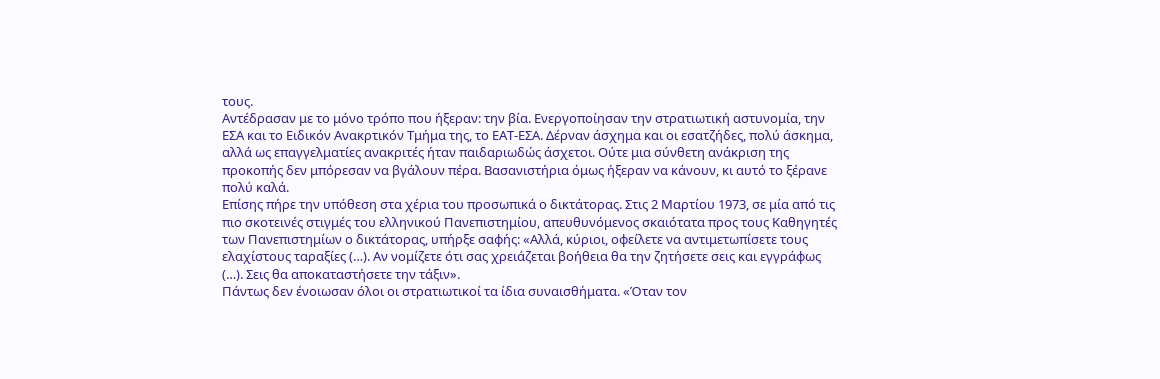τους.
Αντέδρασαν με το μόνο τρόπο που ήξεραν: την βία. Ενεργοποίησαν την στρατιωτική αστυνομία, την ΕΣΑ και το Ειδικόν Ανακρτικόν Τμήμα της, το ΕΑΤ-ΕΣΑ. Δέρναν άσχημα και οι εσατζήδες, πολύ άσκημα, αλλά ως επαγγελματίες ανακριτές ήταν παιδαριωδώς άσχετοι. Ούτε μια σύνθετη ανάκριση της προκοπής δεν μπόρεσαν να βγάλουν πέρα. Βασανιστήρια όμως ήξεραν να κάνουν, κι αυτό το ξέρανε πολύ καλά.
Επίσης πήρε την υπόθεση στα χέρια του προσωπικά ο δικτάτορας. Στις 2 Μαρτίου 1973, σε μία από τις πιο σκοτεινές στιγμές του ελληνικού Πανεπιστημίου, απευθυνόμενος σκαιότατα προς τους Καθηγητές των Πανεπιστημίων ο δικτάτορας, υπήρξε σαφής: «Αλλά, κύριοι, οφείλετε να αντιμετωπίσετε τους ελαχίστους ταραξίες (…). Αν νομίζετε ότι σας χρειάζεται βοήθεια θα την ζητήσετε σεις και εγγράφως (…). Σεις θα αποκαταστήσετε την τάξιν».
Πάντως δεν ένοιωσαν όλοι οι στρατιωτικοί τα ίδια συναισθήματα. «Όταν τον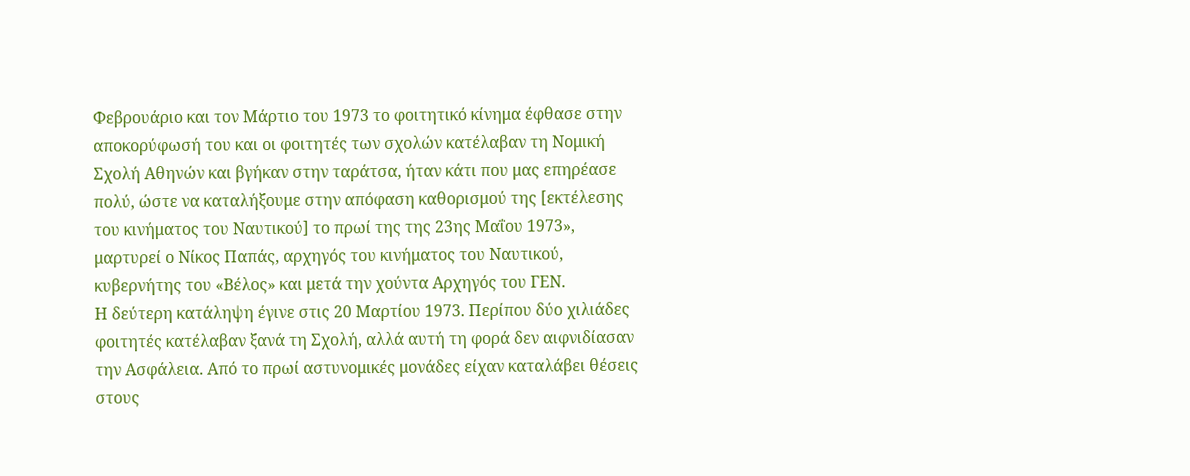Φεβρουάριο και τον Μάρτιο του 1973 το φοιτητικό κίνημα έφθασε στην αποκορύφωσή του και οι φοιτητές των σχολών κατέλαβαν τη Νομική Σχολή Αθηνών και βγήκαν στην ταράτσα, ήταν κάτι που μας επηρέασε πολύ, ώστε να καταλήξουμε στην απόφαση καθορισμού της [εκτέλεσης του κινήματος του Ναυτικού] το πρωί της της 23ης Μαΐου 1973», μαρτυρεί ο Νίκος Παπάς, αρχηγός του κινήματος του Ναυτικού, κυβερνήτης του «Βέλος» και μετά την χούντα Αρχηγός του ΓΕΝ.
Η δεύτερη κατάληψη έγινε στις 20 Μαρτίου 1973. Περίπου δύο χιλιάδες φοιτητές κατέλαβαν ξανά τη Σχολή, αλλά αυτή τη φορά δεν αιφνιδίασαν την Ασφάλεια. Από το πρωί αστυνομικές μονάδες είχαν καταλάβει θέσεις στους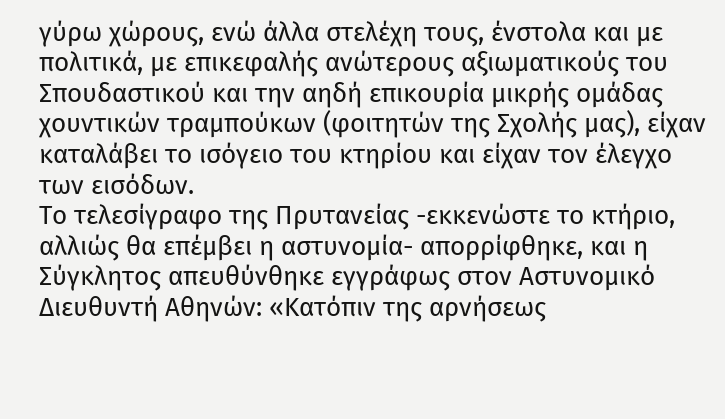γύρω χώρους, ενώ άλλα στελέχη τους, ένστολα και με πολιτικά, με επικεφαλής ανώτερους αξιωματικούς του Σπουδαστικού και την αηδή επικουρία μικρής ομάδας χουντικών τραμπούκων (φοιτητών της Σχολής μας), είχαν καταλάβει το ισόγειο του κτηρίου και είχαν τον έλεγχο των εισόδων.
Το τελεσίγραφο της Πρυτανείας -εκκενώστε το κτήριο, αλλιώς θα επέμβει η αστυνομία- απορρίφθηκε, και η Σύγκλητος απευθύνθηκε εγγράφως στον Αστυνομικό Διευθυντή Αθηνών: «Κατόπιν της αρνήσεως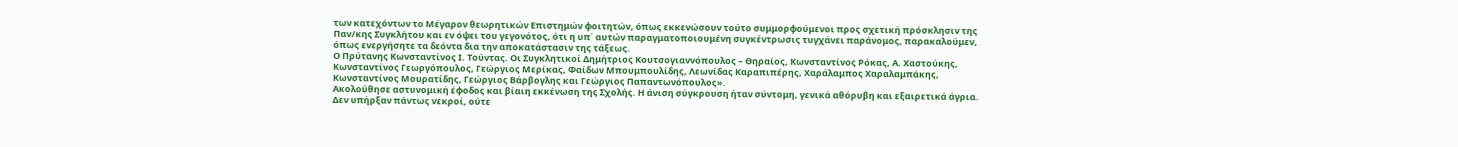των κατεχόντων το Μέγαρον θεωρητικών Επιστημών φοιτητών, όπως εκκενώσουν τούτο συμμορφούμενοι προς σχετική πρόσκλησιν της Παν/κης Συγκλήτου και εν όψει του γεγονότος, ότι η υπ΄ αυτών παραγματοποιουμένη συγκέντρωσις τυγχάνει παράνομος, παρακαλούμεν, όπως ενεργήσητε τα δεόντα δια την αποκατάστασιν της τάξεως.
Ο Πρύτανης Κωνσταντίνος Ι. Τούντας. Οι Συγκλητικοί Δημήτριος Κουτσογιαννόπουλος – Θηραίος, Κωνσταντίνος Ρόκας, Α. Χαστούκης, Κωνσταντίνος Γεωργόπουλος, Γεώργιος Μερίκας, Φαίδων Μπουμπουλίδης, Λεωνίδας Καραπιπέρης, Χαράλαμπος Χαραλαμπάκης, Κωνσταντίνος Μουρατίδης, Γεώργιος Βάρβογλης και Γεώργιος Παπαντωνόπουλος».
Ακολούθησε αστυνομική έφοδος και βίαιη εκκένωση της Σχολής. Η άνιση σύγκρουση ήταν σύντομη, γενικά αθόρυβη και εξαιρετικά άγρια. Δεν υπήρξαν πάντως νεκροί, ούτε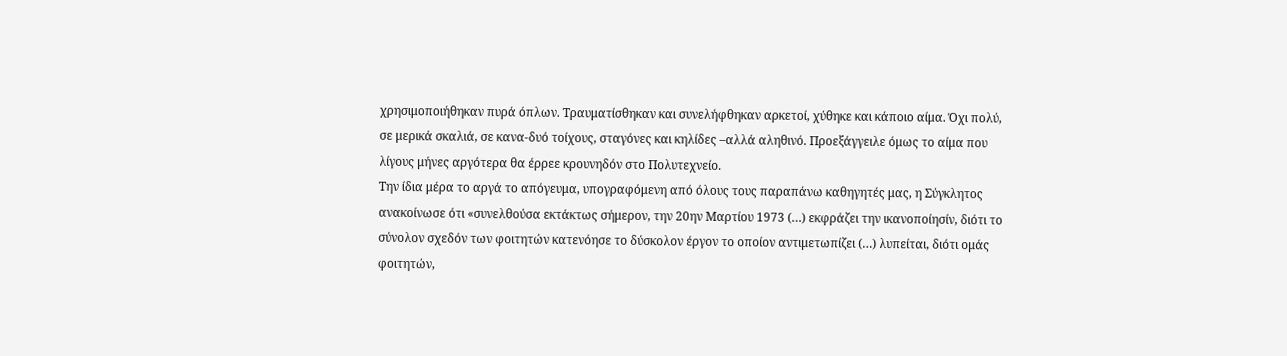χρησιμοποιήθηκαν πυρά όπλων. Τραυματίσθηκαν και συνελήφθηκαν αρκετοί, χύθηκε και κάποιο αίμα. Όχι πολύ, σε μερικά σκαλιά, σε κανα-δυό τοίχους, σταγόνες και κηλίδες –αλλά αληθινό. Προεξάγγειλε όμως το αίμα που λίγους μήνες αργότερα θα έρρεε κρουνηδόν στο Πολυτεχνείο.
Την ίδια μέρα το αργά το απόγευμα, υπογραφόμενη από όλους τους παραπάνω καθηγητές μας, η Σύγκλητος ανακοίνωσε ότι «συνελθούσα εκτάκτως σήμερον, την 20ην Μαρτίου 1973 (…) εκφράζει την ικανοποίησίν, διότι το σύνολον σχεδόν των φοιτητών κατενόησε το δύσκολον έργον το οποίον αντιμετωπίζει (…) λυπείται, διότι ομάς φοιτητών,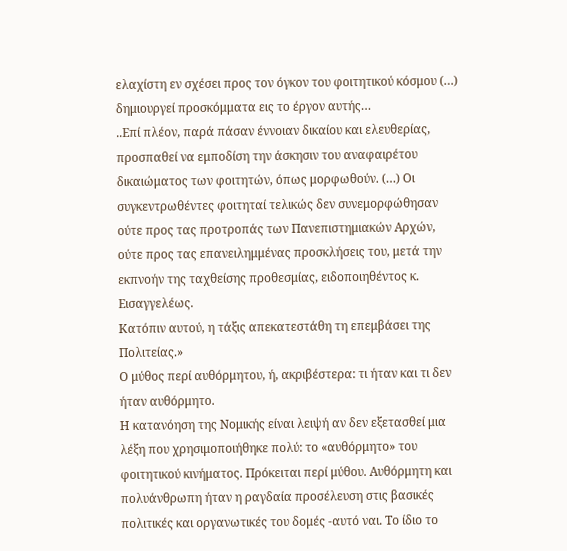ελαχίστη εν σχέσει προς τον όγκον του φοιτητικού κόσμου (…) δημιουργεί προσκόμματα εις το έργον αυτής…
..Επί πλέον, παρά πάσαν έννοιαν δικαίου και ελευθερίας, προσπαθεί να εμποδίση την άσκησιν του αναφαιρέτου δικαιώματος των φοιτητών, όπως μορφωθούν. (…) Οι συγκεντρωθέντες φοιτηταί τελικώς δεν συνεμορφώθησαν ούτε προς τας προτροπάς των Πανεπιστημιακών Αρχών, ούτε προς τας επανειλημμένας προσκλήσεις του, μετά την εκπνοήν της ταχθείσης προθεσμίας, ειδοποιηθέντος κ. Εισαγγελέως.
Κατόπιν αυτού, η τάξις απεκατεστάθη τη επεμβάσει της Πολιτείας.»
Ο μύθος περί αυθόρμητου, ή, ακριβέστερα: τι ήταν και τι δεν ήταν αυθόρμητο.
Η κατανόηση της Νομικής είναι λειψή αν δεν εξετασθεί μια λέξη που χρησιμοποιήθηκε πολύ: το «αυθόρμητο» του φοιτητικού κινήματος. Πρόκειται περί μύθου. Αυθόρμητη και πολυάνθρωπη ήταν η ραγδαία προσέλευση στις βασικές πολιτικές και οργανωτικές του δομές -αυτό ναι. Το ίδιο το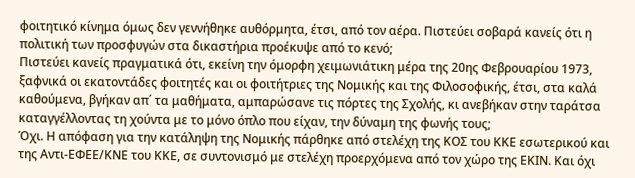φοιτητικό κίνημα όμως δεν γεννήθηκε αυθόρμητα, έτσι, από τον αέρα. Πιστεύει σοβαρά κανείς ότι η πολιτική των προσφυγών στα δικαστήρια προέκυψε από το κενό;
Πιστεύει κανείς πραγματικά ότι, εκείνη την όμορφη χειμωνιάτικη μέρα της 20ης Φεβρουαρίου 1973, ξαφνικά οι εκατοντάδες φοιτητές και οι φοιτήτριες της Νομικής και της Φιλοσοφικής, έτσι, στα καλά καθούμενα, βγήκαν απ΄ τα μαθήματα, αμπαρώσανε τις πόρτες της Σχολής, κι ανεβήκαν στην ταράτσα καταγγέλλοντας τη χούντα με το μόνο όπλο που είχαν, την δύναμη της φωνής τους;
Όχι. Η απόφαση για την κατάληψη της Νομικής πάρθηκε από στελέχη της ΚΟΣ του ΚΚΕ εσωτερικού και της Αντι-ΕΦΕΕ/ΚΝΕ του ΚΚΕ, σε συντονισμό με στελέχη προερχόμενα από τον χώρο της ΕΚΙΝ. Και όχι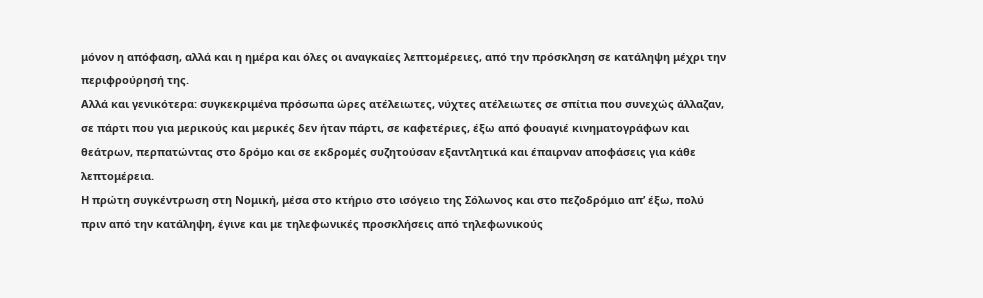μόνον η απόφαση, αλλά και η ημέρα και όλες οι αναγκαίες λεπτομέρειες, από την πρόσκληση σε κατάληψη μέχρι την περιφρούρησή της.
Αλλά και γενικότερα: συγκεκριμένα πρόσωπα ώρες ατέλειωτες, νύχτες ατέλειωτες σε σπίτια που συνεχώς άλλαζαν, σε πάρτι που για μερικούς και μερικές δεν ήταν πάρτι, σε καφετέριες, έξω από φουαγιέ κινηματογράφων και θεάτρων, περπατώντας στο δρόμο και σε εκδρομές συζητούσαν εξαντλητικά και έπαιρναν αποφάσεις για κάθε λεπτομέρεια.
Η πρώτη συγκέντρωση στη Νομική, μέσα στο κτήριο στο ισόγειο της Σόλωνος και στο πεζοδρόμιο απ’ έξω, πολύ πριν από την κατάληψη, έγινε και με τηλεφωνικές προσκλήσεις από τηλεφωνικούς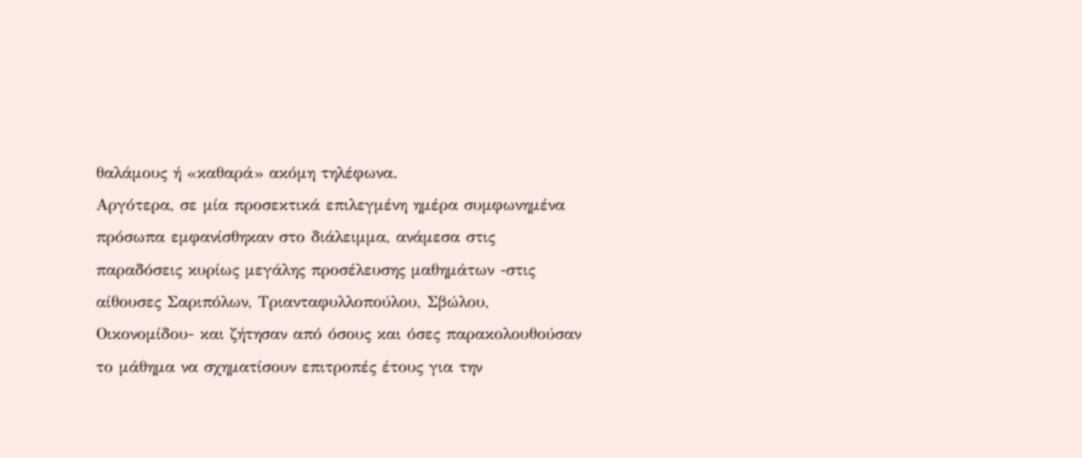θαλάμους ή «καθαρά» ακόμη τηλέφωνα.
Αργότερα, σε μία προσεκτικά επιλεγμένη ημέρα συμφωνημένα πρόσωπα εμφανίσθηκαν στο διάλειμμα, ανάμεσα στις παραδόσεις κυρίως μεγάλης προσέλευσης μαθημάτων -στις αίθουσες Σαριπόλων, Τριανταφυλλοπούλου, Σβώλου, Οικονομίδου- και ζήτησαν από όσους και όσες παρακολουθούσαν το μάθημα να σχηματίσουν επιτροπές έτους για την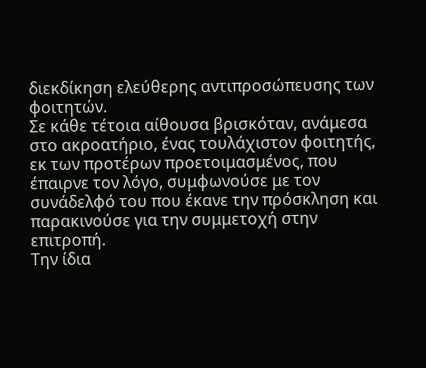διεκδίκηση ελεύθερης αντιπροσώπευσης των φοιτητών.
Σε κάθε τέτοια αίθουσα βρισκόταν, ανάμεσα στο ακροατήριο, ένας τουλάχιστον φοιτητής, εκ των προτέρων προετοιμασμένος, που έπαιρνε τον λόγο, συμφωνούσε με τον συνάδελφό του που έκανε την πρόσκληση και παρακινούσε για την συμμετοχή στην επιτροπή.
Την ίδια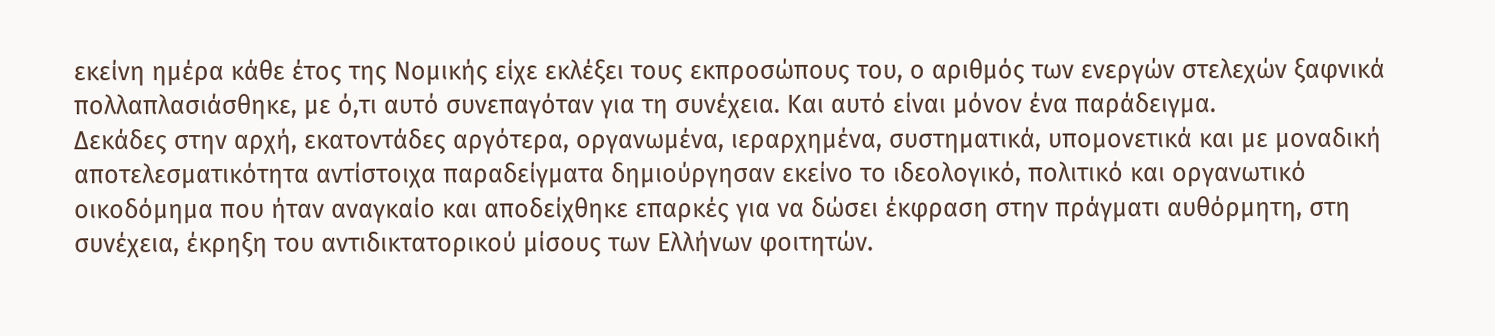εκείνη ημέρα κάθε έτος της Νομικής είχε εκλέξει τους εκπροσώπους του, ο αριθμός των ενεργών στελεχών ξαφνικά πολλαπλασιάσθηκε, με ό,τι αυτό συνεπαγόταν για τη συνέχεια. Και αυτό είναι μόνον ένα παράδειγμα.
Δεκάδες στην αρχή, εκατοντάδες αργότερα, οργανωμένα, ιεραρχημένα, συστηματικά, υπομονετικά και με μοναδική αποτελεσματικότητα αντίστοιχα παραδείγματα δημιούργησαν εκείνο το ιδεολογικό, πολιτικό και οργανωτικό οικοδόμημα που ήταν αναγκαίο και αποδείχθηκε επαρκές για να δώσει έκφραση στην πράγματι αυθόρμητη, στη συνέχεια, έκρηξη του αντιδικτατορικού μίσους των Ελλήνων φοιτητών.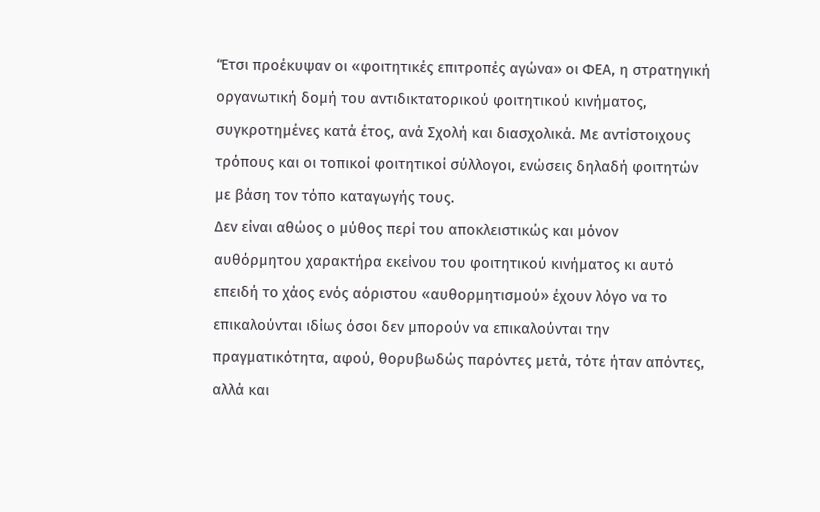‘Έτσι προέκυψαν οι «φοιτητικές επιτροπές αγώνα» οι ΦΕΑ, η στρατηγική οργανωτική δομή του αντιδικτατορικού φοιτητικού κινήματος, συγκροτημένες κατά έτος, ανά Σχολή και διασχολικά. Με αντίστοιχους τρόπους και οι τοπικοί φοιτητικοί σύλλογοι, ενώσεις δηλαδή φοιτητών με βάση τον τόπο καταγωγής τους.
Δεν είναι αθώος ο μύθος περί του αποκλειστικώς και μόνον αυθόρμητου χαρακτήρα εκείνου του φοιτητικού κινήματος κι αυτό επειδή το χάος ενός αόριστου «αυθορμητισμού» έχουν λόγο να το επικαλούνται ιδίως όσοι δεν μπορούν να επικαλούνται την πραγματικότητα, αφού, θορυβωδώς παρόντες μετά, τότε ήταν απόντες, αλλά και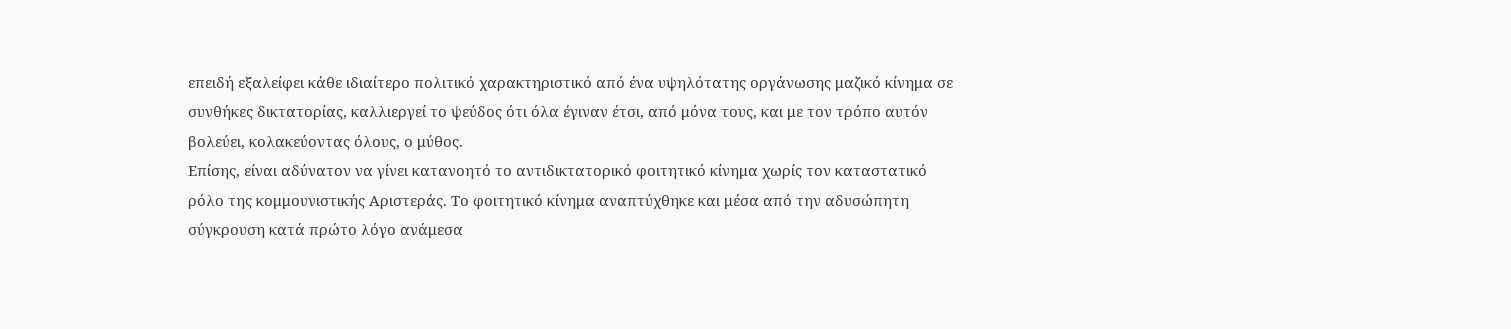επειδή εξαλείφει κάθε ιδιαίτερο πολιτικό χαρακτηριστικό από ένα υψηλότατης οργάνωσης μαζικό κίνημα σε συνθήκες δικτατορίας, καλλιεργεί το ψεύδος ότι όλα έγιναν έτσι, από μόνα τους, και με τον τρόπο αυτόν βολεύει, κολακεύοντας όλους, ο μύθος.
Επίσης, είναι αδύνατον να γίνει κατανοητό το αντιδικτατορικό φοιτητικό κίνημα χωρίς τον καταστατικό ρόλο της κομμουνιστικής Αριστεράς. Το φοιτητικό κίνημα αναπτύχθηκε και μέσα από την αδυσώπητη σύγκρουση κατά πρώτο λόγο ανάμεσα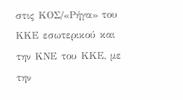στις ΚΟΣ/«Ρήγα» του ΚΚΕ εσωτερικού και την ΚΝΕ του ΚΚΕ, με την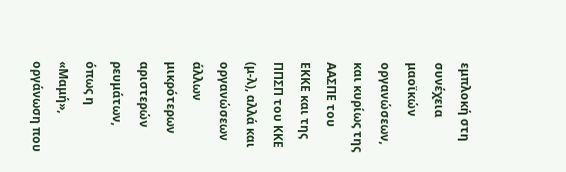εμπλοκή στη συνέχεια μαοϊκών οργανώσεων, και κυρίως της ΑΑΣΠΕ του ΕΚΚΕ και της ΠΠΣΠ του ΚΚΕ (μ-λ), αλλά και οργανώσεων άλλων μικρότερων αριστερών ρευμάτων, όπως η «Μαμή», οργάνωση που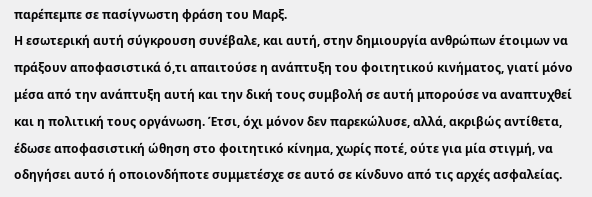παρέπεμπε σε πασίγνωστη φράση του Μαρξ.
Η εσωτερική αυτή σύγκρουση συνέβαλε, και αυτή, στην δημιουργία ανθρώπων έτοιμων να πράξουν αποφασιστικά ό,τι απαιτούσε η ανάπτυξη του φοιτητικού κινήματος, γιατί μόνο μέσα από την ανάπτυξη αυτή και την δική τους συμβολή σε αυτή μπορούσε να αναπτυχθεί και η πολιτική τους οργάνωση. Έτσι, όχι μόνον δεν παρεκώλυσε, αλλά, ακριβώς αντίθετα, έδωσε αποφασιστική ώθηση στο φοιτητικό κίνημα, χωρίς ποτέ, ούτε για μία στιγμή, να οδηγήσει αυτό ή οποιονδήποτε συμμετέσχε σε αυτό σε κίνδυνο από τις αρχές ασφαλείας.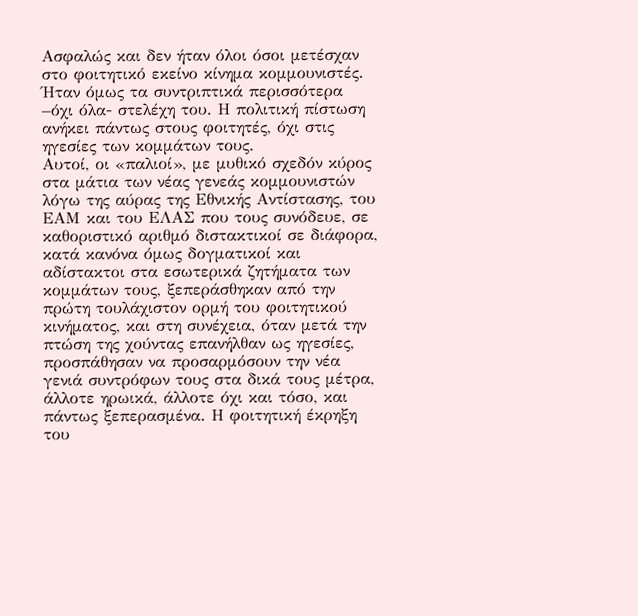Ασφαλώς και δεν ήταν όλοι όσοι μετέσχαν στο φοιτητικό εκείνο κίνημα κομμουνιστές. Ήταν όμως τα συντριπτικά περισσότερα –όχι όλα- στελέχη του. Η πολιτική πίστωση ανήκει πάντως στους φοιτητές, όχι στις ηγεσίες των κομμάτων τους.
Αυτοί, οι «παλιοί», με μυθικό σχεδόν κύρος στα μάτια των νέας γενεάς κομμουνιστών λόγω της αύρας της Εθνικής Αντίστασης, του ΕΑΜ και του ΕΛΑΣ που τους συνόδευε, σε καθοριστικό αριθμό διστακτικοί σε διάφορα, κατά κανόνα όμως δογματικοί και αδίστακτοι στα εσωτερικά ζητήματα των κομμάτων τους, ξεπεράσθηκαν από την πρώτη τουλάχιστον ορμή του φοιτητικού κινήματος, και στη συνέχεια, όταν μετά την πτώση της χούντας επανήλθαν ως ηγεσίες, προσπάθησαν να προσαρμόσουν την νέα γενιά συντρόφων τους στα δικά τους μέτρα, άλλοτε ηρωικά, άλλοτε όχι και τόσο, και πάντως ξεπερασμένα. Η φοιτητική έκρηξη του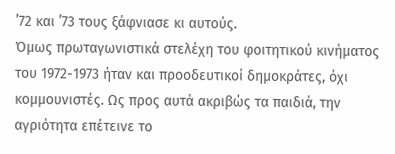’72 και ’73 τους ξάφνιασε κι αυτούς.
Όμως πρωταγωνιστικά στελέχη του φοιτητικού κινήματος του 1972-1973 ήταν και προοδευτικοί δημοκράτες, όχι κομμουνιστές. Ως προς αυτά ακριβώς τα παιδιά, την αγριότητα επέτεινε το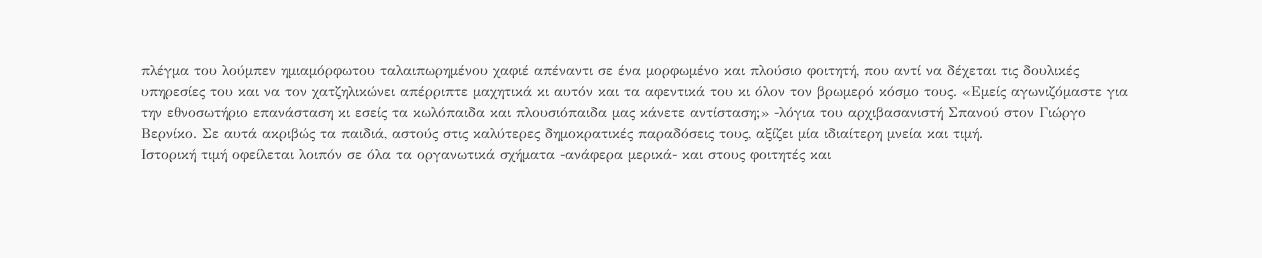πλέγμα του λούμπεν ημιαμόρφωτου ταλαιπωρημένου χαφιέ απέναντι σε ένα μορφωμένο και πλούσιο φοιτητή, που αντί να δέχεται τις δουλικές υπηρεσίες του και να τον χατζηλικώνει απέρριπτε μαχητικά κι αυτόν και τα αφεντικά του κι όλον τον βρωμερό κόσμο τους. «Εμείς αγωνιζόμαστε για την εθνοσωτήριο επανάσταση κι εσείς τα κωλόπαιδα και πλουσιόπαιδα μας κάνετε αντίσταση;» -λόγια του αρχιβασανιστή Σπανού στον Γιώργο Βερνίκο. Σε αυτά ακριβώς τα παιδιά, αστούς στις καλύτερες δημοκρατικές παραδόσεις τους, αξίζει μία ιδιαίτερη μνεία και τιμή.
Ιστορική τιμή οφείλεται λοιπόν σε όλα τα οργανωτικά σχήματα -ανάφερα μερικά- και στους φοιτητές και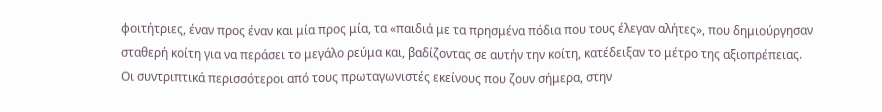φοιτήτριες, έναν προς έναν και μία προς μία, τα «παιδιά με τα πρησμένα πόδια που τους έλεγαν αλήτες», που δημιούργησαν σταθερή κοίτη για να περάσει το μεγάλο ρεύμα και, βαδίζοντας σε αυτήν την κοίτη, κατέδειξαν το μέτρο της αξιοπρέπειας.
Οι συντριπτικά περισσότεροι από τους πρωταγωνιστές εκείνους που ζουν σήμερα, στην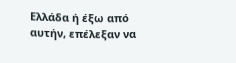Ελλάδα ή έξω από αυτήν, επέλεξαν να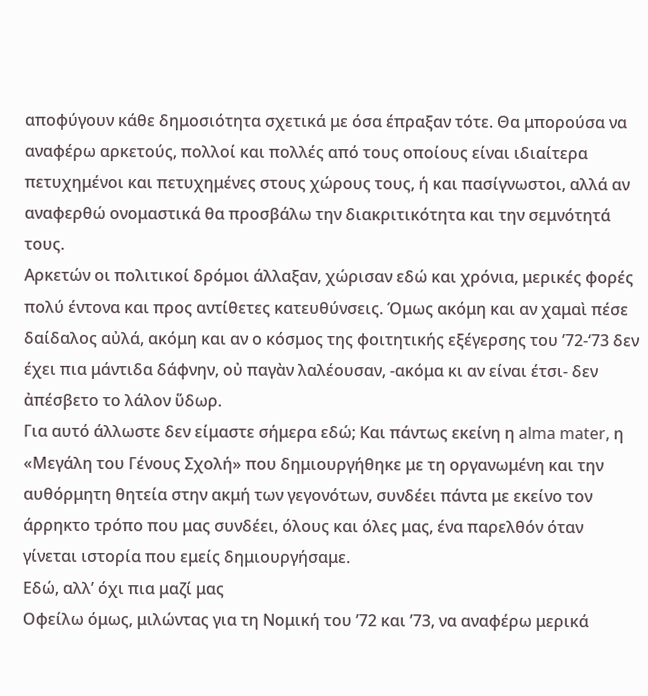αποφύγουν κάθε δημοσιότητα σχετικά με όσα έπραξαν τότε. Θα μπορούσα να αναφέρω αρκετούς, πολλοί και πολλές από τους οποίους είναι ιδιαίτερα πετυχημένοι και πετυχημένες στους χώρους τους, ή και πασίγνωστοι, αλλά αν αναφερθώ ονομαστικά θα προσβάλω την διακριτικότητα και την σεμνότητά τους.
Αρκετών οι πολιτικοί δρόμοι άλλαξαν, χώρισαν εδώ και χρόνια, μερικές φορές πολύ έντονα και προς αντίθετες κατευθύνσεις. Όμως ακόμη και αν χαμαὶ πέσε δαίδαλος αὐλά, ακόμη και αν ο κόσμος της φοιτητικής εξέγερσης του ’72-‘73 δεν έχει πια μάντιδα δάφνην, οὐ παγὰν λαλέουσαν, -ακόμα κι αν είναι έτσι- δεν ἀπέσβετο το λάλον ὕδωρ.
Για αυτό άλλωστε δεν είμαστε σήμερα εδώ; Και πάντως εκείνη η alma mater, η «Μεγάλη του Γένους Σχολή» που δημιουργήθηκε με τη οργανωμένη και την αυθόρμητη θητεία στην ακμή των γεγονότων, συνδέει πάντα με εκείνο τον άρρηκτο τρόπο που μας συνδέει, όλους και όλες μας, ένα παρελθόν όταν γίνεται ιστορία που εμείς δημιουργήσαμε.
Εδώ, αλλ’ όχι πια μαζί μας
Οφείλω όμως, μιλώντας για τη Νομική του ’72 και ’73, να αναφέρω μερικά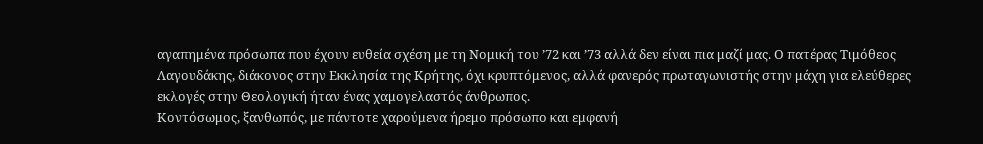αγαπημένα πρόσωπα που έχουν ευθεία σχέση με τη Νομική του ’72 και ’73 αλλά δεν είναι πια μαζί μας. Ο πατέρας Τιμόθεος Λαγουδάκης, διάκονος στην Εκκλησία της Κρήτης, όχι κρυπτόμενος, αλλά φανερός πρωταγωνιστής στην μάχη για ελεύθερες εκλογές στην Θεολογική ήταν ένας χαμογελαστός άνθρωπος.
Κοντόσωμος, ξανθωπός, με πάντοτε χαρούμενα ήρεμο πρόσωπο και εμφανή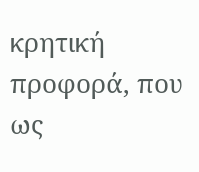κρητική προφορά, που ως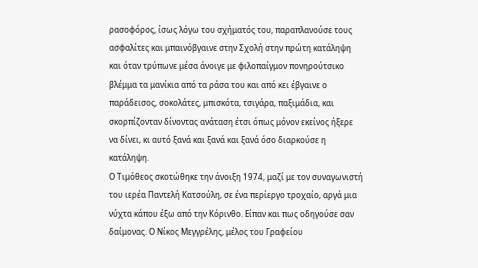ρασοφόρος, ίσως λόγω του σχήματός του, παραπλανούσε τους ασφαλίτες και μπαινόβγαινε στην Σχολή στην πρώτη κατάληψη και όταν τρύπωνε μέσα άνοιγε με φιλοπαίγμον πονηρούτσικο βλέμμα τα μανίκια από τα ράσα του και από κει έβγαινε ο παράδεισος, σοκολάτες, μπισκότα, τσιγάρα, παξιμάδια, και σκορπίζονταν δίνοντας ανάταση έτσι όπως μόνον εκείνος ήξερε να δίνει, κι αυτό ξανά και ξανά και ξανά όσο διαρκούσε η κατάληψη.
Ο Τιμόθεος σκοτώθηκε την άνοιξη 1974, μαζί με τον συναγωνιστή του ιερέα Παντελή Κατσούλη, σε ένα περίεργο τροχαίο, αργά μια νύχτα κάπου έξω από την Κόρινθο. Είπαν και πως οδηγούσε σαν δαίμονας. Ο Νίκος Μεγγρέλης, μέλος του Γραφείου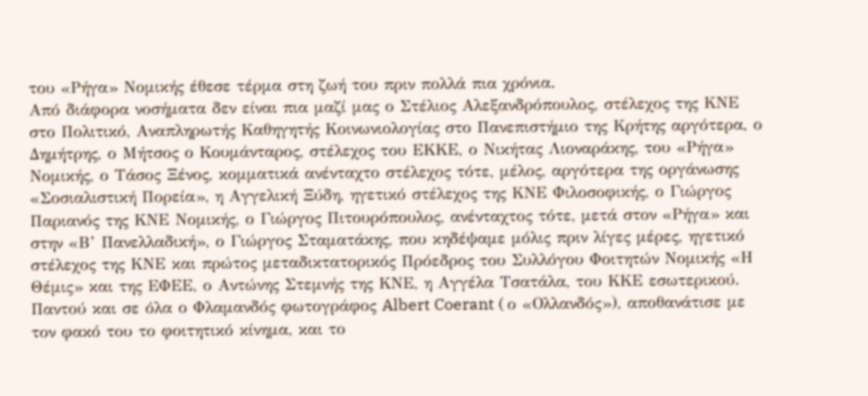του «Ρήγα» Νομικής έθεσε τέρμα στη ζωή του πριν πολλά πια χρόνια.
Από διάφορα νοσήματα δεν είναι πια μαζί μας ο Στέλιος Αλεξανδρόπουλος, στέλεχος της ΚΝΕ στο Πολιτικό, Αναπληρωτής Καθηγητής Κοινωνιολογίας στο Πανεπιστήμιο της Κρήτης αργότερα, ο Δημήτρης, ο Μήτσος ο Κουμάνταρος, στέλεχος του ΕΚΚΕ, ο Νικήτας Λιοναράκης, του «Ρήγα» Νομικής, ο Τάσος Ξένος, κομματικά ανένταχτο στέλεχος τότε, μέλος, αργότερα της οργάνωσης «Σοσιαλιστική Πορεία», η Αγγελική Ξύδη, ηγετικό στέλεχος της ΚΝΕ Φιλοσοφικής, ο Γιώργος Παριανός της ΚΝΕ Νομικής, ο Γιώργος Πιτουρόπουλος, ανένταχτος τότε, μετά στον «Ρήγα» και στην «Β’ Πανελλαδική», ο Γιώργος Σταματάκης, που κηδέψαμε μόλις πριν λίγες μέρες, ηγετικό στέλεχος της ΚΝΕ και πρώτος μεταδικτατορικός Πρόεδρος του Συλλόγου Φοιτητών Νομικής «Η Θέμις» και της ΕΦΕΕ, ο Αντώνης Στεμνής της ΚΝΕ, η Αγγέλα Τσατάλα, του ΚΚΕ εσωτερικού.
Παντού και σε όλα ο Φλαμανδός φωτογράφος Albert Coerant ( ο «Ολλανδός»), αποθανάτισε με τον φακό του το φοιτητικό κίνημα, και το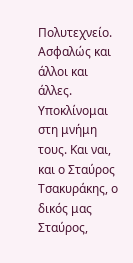Πολυτεχνείο. Ασφαλώς και άλλοι και άλλες. Υποκλίνομαι στη μνήμη τους. Και ναι, και ο Σταύρος Τσακυράκης, ο δικός μας Σταύρος,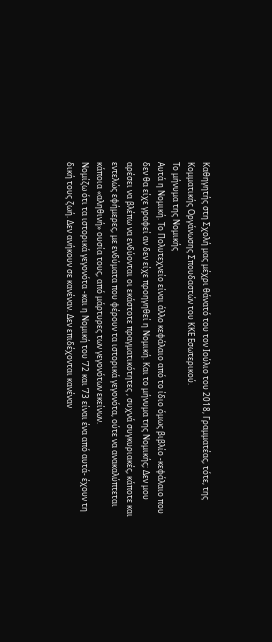Καθηγητής στη Σχολή μας μέχρι θάνατό του τον Ιούλιο του 2018, Γραμματέας, τότε, της Κομματικής Οργάνωσης Σπουδαστών του ΚΚΕ Εσωτερικού.
Το μήνυμα της Νομικής
Αυτά η Νομική. Το Πολυτεχνείο είναι άλλο κεφάλαιο από το ίδιο όμως βιβλίο -κεφάλαιο που δεν θα είχε γραφεί αν δεν είχε προηγηθεί η Νομική. Και το μήνυμα της Νομικής; Δεν μου αρέσει να βλέπω να ενδύονται οι εκάστοτε πραγματικότητες , συχνά συγκυριακές, κάποτε και εντελώς εφήμερες, με ενδύματα που φέρουν τα ιστορικά γεγονότα, ούτε να ανακαλύπτεται κάποια «αληθινή» ουσία τους, από μάρτυρες των γεγονότων εκείνων.
Νομίζω ότι τα ιστορικά γεγονότα -και η Νομική του ’72 και ’73 είναι ένα από αυτά- έχουν τη δική τους ζωή. Δεν ανήκουν σε κανέναν. Δεν επιδέχονται κανέναν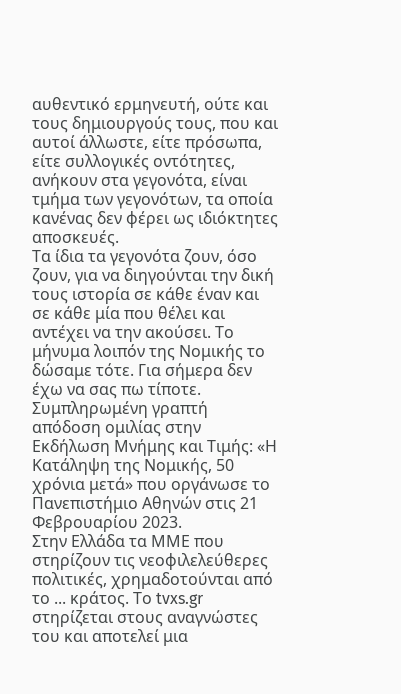αυθεντικό ερμηνευτή, ούτε και τους δημιουργούς τους, που και αυτοί άλλωστε, είτε πρόσωπα, είτε συλλογικές οντότητες, ανήκουν στα γεγονότα, είναι τμήμα των γεγονότων, τα οποία κανένας δεν φέρει ως ιδιόκτητες αποσκευές.
Τα ίδια τα γεγονότα ζουν, όσο ζουν, για να διηγούνται την δική τους ιστορία σε κάθε έναν και σε κάθε μία που θέλει και αντέχει να την ακούσει. Το μήνυμα λοιπόν της Νομικής το δώσαμε τότε. Για σήμερα δεν έχω να σας πω τίποτε.
Συμπληρωμένη γραπτή απόδοση ομιλίας στην Εκδήλωση Μνήμης και Τιμής: «Η Κατάληψη της Νομικής, 50 χρόνια μετά» που οργάνωσε το Πανεπιστήμιο Αθηνών στις 21 Φεβρουαρίου 2023.
Στην Ελλάδα τα ΜΜΕ που στηρίζουν τις νεοφιλελεύθερες πολιτικές, χρημαδοτούνται από το ... κράτος. Tο tvxs.gr στηρίζεται στους αναγνώστες του και αποτελεί μια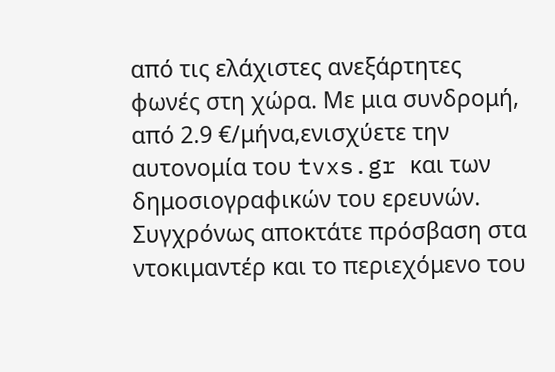από τις ελάχιστες ανεξάρτητες φωνές στη χώρα. Mε μια συνδρομή, από 2.9 €/μήνα,ενισχύετε την αυτονομία του tvxs.gr και των δημοσιογραφικών του ερευνών. Συγχρόνως αποκτάτε πρόσβαση στα ντοκιμαντέρ και το περιεχόμενο του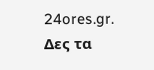24ores.gr.
Δες τα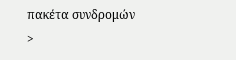πακέτα συνδρομών >